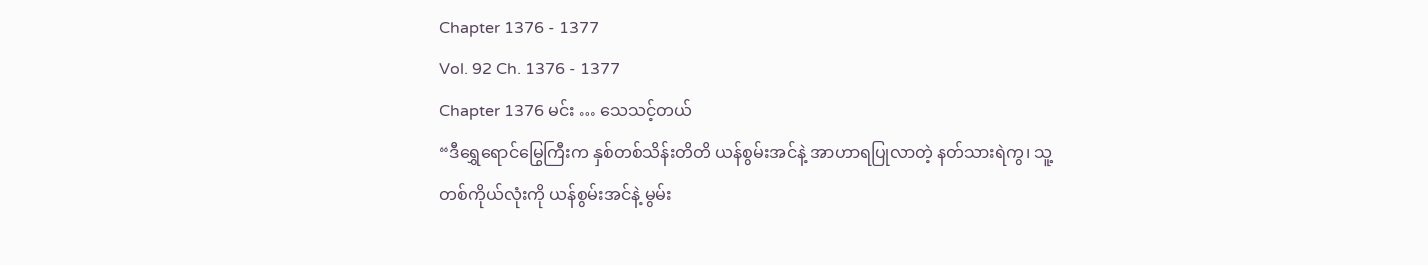Chapter 1376 - 1377
Vol. 92 Ch. 1376 - 1377
Chapter 1376 မင်း … သေသင့်တယ်
“ဒီရွှေရောင်မြွေကြီးက နှစ်တစ်သိန်းတိတိ ယန်စွမ်းအင်နဲ့ အာဟာရပြုလာတဲ့ နတ်သားရဲကွ၊ သူ့တစ်ကိုယ်လုံးကို ယန်စွမ်းအင်နဲ့ မွမ်း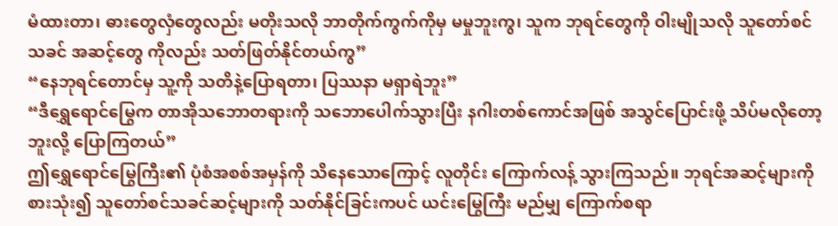မံထားတာ၊ ဓားတွေလှံတွေလည်း မတိုးသလို ဘာတိုက်ကွက်ကိုမှ မမှုဘူးကွ၊ သူက ဘုရင်တွေကို ဝါးမျိုသလို သူတော်စင်သခင် အဆင့်တွေ ကိုလည်း သတ်ဖြတ်နိုင်တယ်ကွ”
“နေဘုရင်တောင်မှ သူ့ကို သတိနဲ့ပြောရတာ၊ ပြဿနာ မရှာရဲဘူး”
“ဒီရွှေရောင်မြွေက တာအိုသဘောတရားကို သဘောပေါက်သွားပြီး နဂါးတစ်ကောင်အဖြစ် အသွင်ပြောင်းဖို့ သိပ်မလိုတော့ဘူးလို့ ပြောကြတယ်”
ဤရွှေရောင်မြွေကြီး၏ ပုံစံအစစ်အမှန်ကို သိနေသောကြောင့် လူတိုင်း ကြောက်လန့် သွားကြသည်။ ဘုရင်အဆင့်များကို စားသုံး၍ သူတော်စင်သခင်ဆင့်များကို သတ်နိုင်ခြင်းကပင် ယင်းမြွေကြီး မည်မျှ ကြောက်စရာ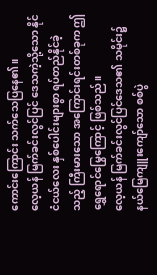ကောင်းကြောင်း သက်သေပြနေ၏။
လေ့ယန် မြက်ခင်းလွင်ပြင် ဒေသကဲ့သို့သော နိုင်ငံငယ်လေး နှစ်ပေါင်းများစွာ ရပ်တည်နိုင်ခဲ့သည့် ကြီးမားသော အကြောင်းရင်းတစ်ခုက ဤရွှေရောင်မြွေကြောင့် ဖြစ်သည်။
လေ့ယန် မြက်ခင်းလွင်ပြင်ဒေသ၏ သမိုင်း၌ နယ်မြေကျူးကျော်သော စစ်ပွဲ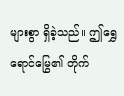များစွာ ရှိခဲ့သည်။ ဤရွှေရောင်မြွေ၏ တိုက်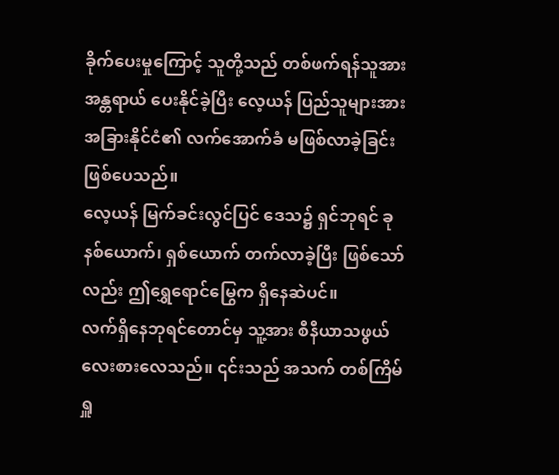ခိုက်ပေးမှုကြောင့် သူတို့သည် တစ်ဖက်ရန်သူအား အန္တရာယ် ပေးနိုင်ခဲ့ပြီး လေ့ယန် ပြည်သူများအား အခြားနိုင်ငံ၏ လက်အောက်ခံ မဖြစ်လာခဲ့ခြင်း ဖြစ်ပေသည်။
လေ့ယန် မြက်ခင်းလွင်ပြင် ဒေသ၌ ရှင်ဘုရင် ခုနစ်ယောက်၊ ရှစ်ယောက် တက်လာခဲ့ပြီး ဖြစ်သော်လည်း ဤရွှေရောင်မြွေက ရှိနေဆဲပင်။
လက်ရှိနေဘုရင်တောင်မှ သူ့အား စီနီယာသဖွယ် လေးစားလေသည်။ ၎င်းသည် အသက် တစ်ကြိမ် ရှူ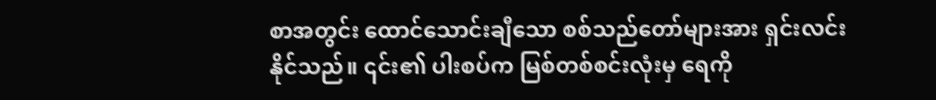စာအတွင်း ထောင်သောင်းချီသော စစ်သည်တော်များအား ရှင်းလင်း နိုင်သည်။ ၎င်း၏ ပါးစပ်က မြစ်တစ်စင်းလုံးမှ ရေကို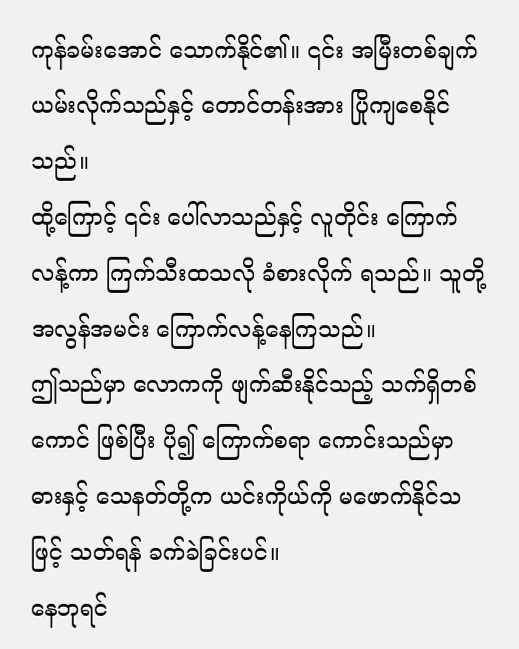ကုန်ခမ်းအောင် သောက်နိုင်၏။ ၎င်း အမြီးတစ်ချက် ယမ်းလိုက်သည်နှင့် တောင်တန်းအား ပြိုကျစေနိုင်သည်။
ထို့ကြောင့် ၎င်း ပေါ်လာသည်နှင့် လူတိုင်း ကြောက်လန့်ကာ ကြက်သီးထသလို ခံစားလိုက် ရသည်။ သူတို့ အလွန်အမင်း ကြောက်လန့်နေကြသည်။
ဤသည်မှာ လောကကို ဖျက်ဆီးနိုင်သည့် သက်ရှိတစ်ကောင် ဖြစ်ပြီး ပို၍ ကြောက်စရာ ကောင်းသည်မှာ ဓားနှင့် သေနတ်တို့က ယင်းကိုယ်ကို မဖောက်နိုင်သဖြင့် သတ်ရန် ခက်ခဲခြင်းပင်။
နေဘုရင်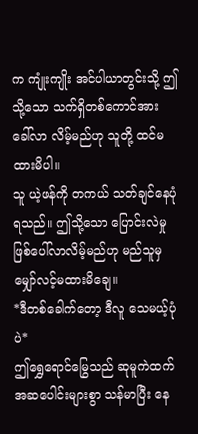က ကျုံးကျိုး အင်ပါယာတွင်းသို့ ဤသို့သော သက်ရှိတစ်ကောင်အား ခေါ်လာ လိမ့်မည်ဟု သူတို့ ထင်မထားမိပါ။
သူ ယဲ့ဖန်ကို တကယ် သတ်ချင်နေပုံရသည်။ ဤသို့သော ပြောင်းလဲမှု ဖြစ်ပေါ်လာလိမ့်မည်ဟု မည်သူမှ မျှော်လင့်မထားမိချေ။
*ဒီတစ်ခေါက်တော့ ဒီလူ သေမယ့်ပုံပဲ*
ဤရွှေရောင်မြွေသည် ဆုမူကဲထက် အဆပေါင်းများစွာ သန်မာပြီး နေ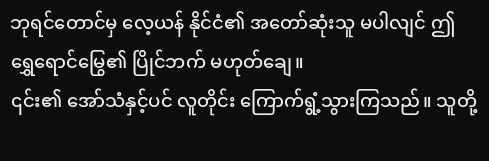ဘုရင်တောင်မှ လေ့ယန် နိုင်ငံ၏ အတော်ဆုံးသူ မပါလျင် ဤရွှေရောင်မြွေ၏ ပြိုင်ဘက် မဟုတ်ချေ။
၎င်း၏ အော်သံနှင့်ပင် လူတိုင်း ကြောက်ရွံ့သွားကြသည်။ သူတို့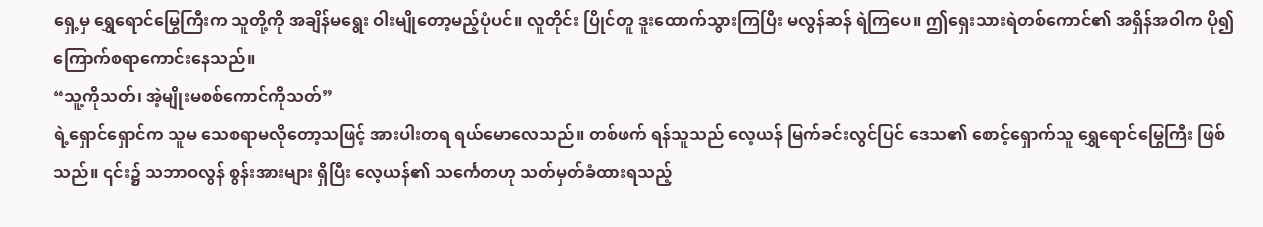ရှေ့မှ ရွှေရောင်မြွေကြီးက သူတို့ကို အချိန်မရွေး ဝါးမျိုတော့မည့်ပုံပင်။ လူတိုင်း ပြိုင်တူ ဒူးထောက်သွားကြပြီး မလွန်ဆန် ရဲကြပေ။ ဤရှေးသားရဲတစ်ကောင်၏ အရှိန်အဝါက ပို၍ ကြောက်စရာကောင်းနေသည်။
“သူ့ကိုသတ်၊ အဲ့မျိုးမစစ်ကောင်ကိုသတ်”
ရဲ့ရှောင်ရှောင်က သူမ သေစရာမလိုတော့သဖြင့် အားပါးတရ ရယ်မောလေသည်။ တစ်ဖက် ရန်သူသည် လေ့ယန် မြက်ခင်းလွင်ပြင် ဒေသ၏ စောင့်ရှောက်သူ ရွှေရောင်မြွေကြီး ဖြစ်သည်။ ၎င်း၌ သဘာဝလွန် စွန်းအားများ ရှိပြီး လေ့ယန်၏ သင်္ကေတဟု သတ်မှတ်ခံထားရသည့်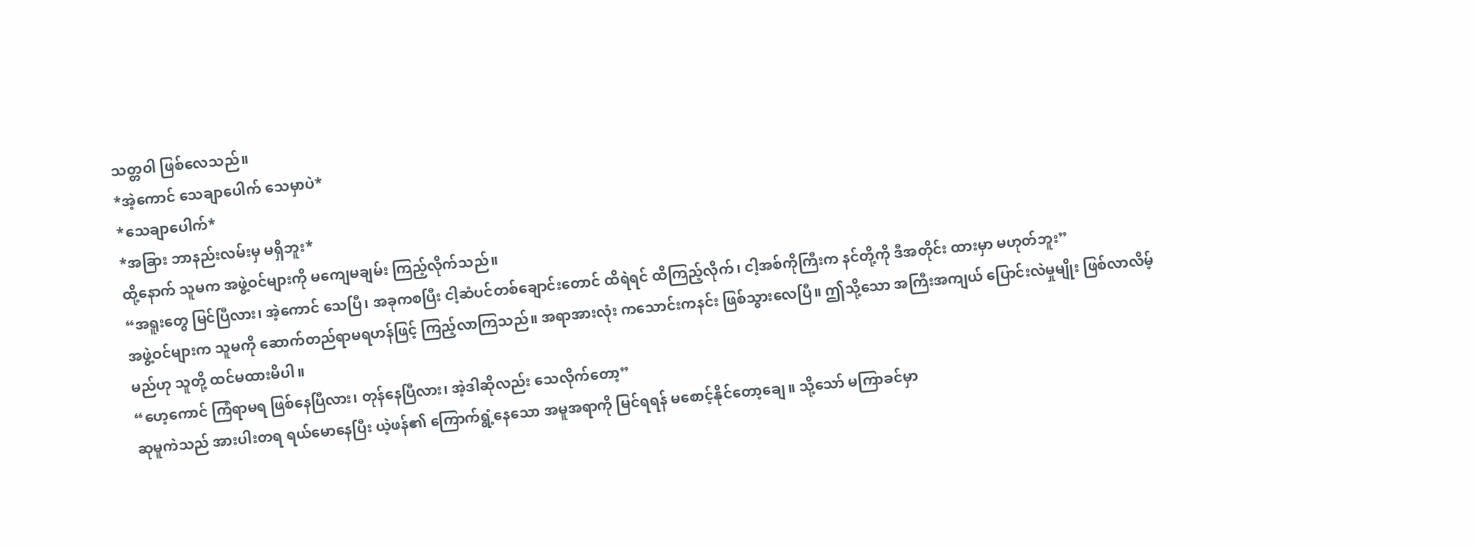သတ္တဝါ ဖြစ်လေသည်။
*အဲ့ကောင် သေချာပေါက် သေမှာပဲ*
*သေချာပေါက်*
*အခြား ဘာနည်းလမ်းမှ မရှိဘူး*
ထို့နောက် သူမက အဖွဲ့ဝင်များကို မကျေမချမ်း ကြည့်လိုက်သည်။
“အရူးတွေ မြင်ပြီလား၊ အဲ့ကောင် သေပြီ၊ အခုကစပြီး ငါ့ဆံပင်တစ်ချောင်းတောင် ထိရဲရင် ထိကြည့်လိုက်၊ ငါ့အစ်ကိုကြီးက နင်တို့ကို ဒီအတိုင်း ထားမှာ မဟုတ်ဘူး”
အဖွဲ့ဝင်များက သူမကို ဆောက်တည်ရာမရဟန်ဖြင့် ကြည့်လာကြသည်။ အရာအားလုံး ကသောင်းကနင်း ဖြစ်သွားလေပြီ။ ဤသို့သော အကြီးအကျယ် ပြောင်းလဲမှုမျိုး ဖြစ်လာလိမ့်မည်ဟု သူတို့ ထင်မထားမိပါ။
“ဟေ့ကောင် ကြံရာမရ ဖြစ်နေပြီလား၊ တုန်နေပြီလား၊ အဲ့ဒါဆိုလည်း သေလိုက်တော့”
ဆုမူကဲသည် အားပါးတရ ရယ်မောနေပြီး ယဲ့ဖန်၏ ကြောက်ရွံ့နေသော အမူအရာကို မြင်ရရန် မစောင့်နိုင်တော့ချေ။ သို့သော် မကြာခင်မှာ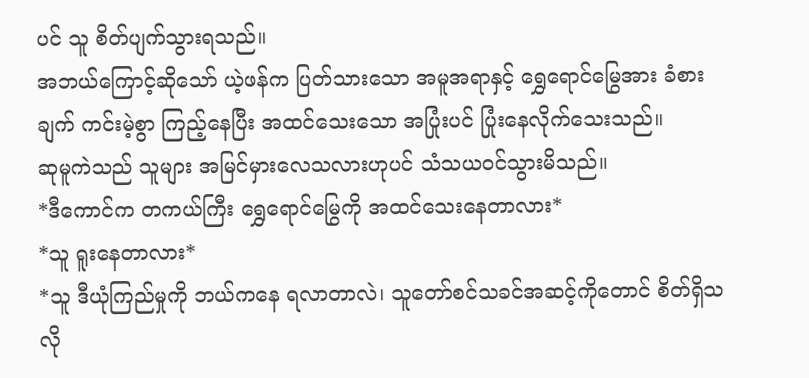ပင် သူ စိတ်ပျက်သွားရသည်။
အဘယ်ကြောင့်ဆိုသော် ယဲ့ဖန်က ပြတ်သားသော အမူအရာနှင့် ရွှေရောင်မြွေအား ခံစားချက် ကင်းမဲ့စွာ ကြည့်နေပြီး အထင်သေးသော အပြုံးပင် ပြုံးနေလိုက်သေးသည်။
ဆုမူကဲသည် သူများ အမြင်မှားလေသလားဟုပင် သံသယဝင်သွားမိသည်။
*ဒီကောင်က တကယ်ကြီး ရွှေရောင်မြွေကို အထင်သေးနေတာလား*
*သူ ရူးနေတာလား*
*သူ ဒီယုံကြည်မှုကို ဘယ်ကနေ ရလာတာလဲ၊ သူတော်စင်သခင်အဆင့်ကိုတောင် စိတ်ရှိသလို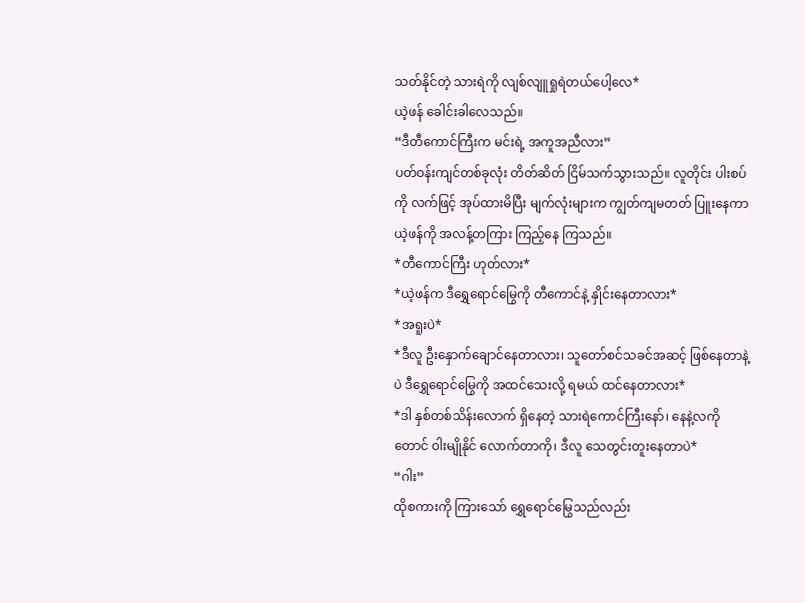သတ်နိုင်တဲ့ သားရဲကို လျစ်လျူရှုရဲတယ်ပေါ့လေ*
ယဲ့ဖန် ခေါင်းခါလေသည်။
“ဒီတီကောင်ကြီးက မင်းရဲ့ အကူအညီလား”
ပတ်ဝန်းကျင်တစ်ခုလုံး တိတ်ဆိတ် ငြိမ်သက်သွားသည်။ လူတိုင်း ပါးစပ်ကို လက်ဖြင့် အုပ်ထားမိပြီး မျက်လုံးများက ကျွတ်ကျမတတ် ပြူးနေကာ ယဲ့ဖန်ကို အလန့်တကြား ကြည့်နေ ကြသည်။
*တီကောင်ကြီး ဟုတ်လား*
*ယဲ့ဖန်က ဒီရွှေရောင်မြွေကို တီကောင်နဲ့ နှိုင်းနေတာလား*
*အရူးပဲ*
*ဒီလူ ဦးနှောက်ချောင်နေတာလား၊ သူတော်စင်သခင်အဆင့် ဖြစ်နေတာနဲ့ပဲ ဒီရွှေရောင်မြွေကို အထင်သေးလို့ ရမယ် ထင်နေတာလား*
*ဒါ နှစ်တစ်သိန်းလောက် ရှိနေတဲ့ သားရဲကောင်ကြီးနော်၊ နေနဲ့လကိုတောင် ဝါးမျိုနိုင် လောက်တာကို၊ ဒီလူ သေတွင်းတူးနေတာပဲ*
“ဂါး”
ထိုစကားကို ကြားသော် ရွှေရောင်မြွေသည်လည်း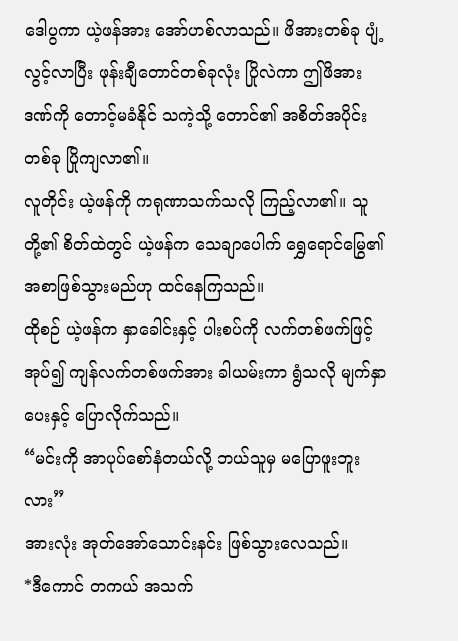ဒေါပွကာ ယဲ့ဖန်အား အော်ဟစ်လာသည်။ ဖိအားတစ်ခု ပျံ့လွင့်လာပြီး ဖုန်းချီတောင်တစ်ခုလုံး ပြိုလဲကာ ဤဖိအားဒဏ်ကို တောင့်မခံနိုင် သကဲ့သို့ တောင်၏ အစိတ်အပိုင်းတစ်ခု ပြိုကျလာ၏။
လူတိုင်း ယဲ့ဖန်ကို ကရုဏာသက်သလို ကြည့်လာ၏။ သူတို့၏ စိတ်ထဲတွင် ယဲ့ဖန်က သေချာပေါက် ရွှေရောင်မြွေ၏ အစာဖြစ်သွားမည်ဟု ထင်နေကြသည်။
ထိုစဉ် ယဲ့ဖန်က နှာခေါင်းနှင့် ပါးစပ်ကို လက်တစ်ဖက်ဖြင့် အုပ်၍ ကျန်လက်တစ်ဖက်အား ခါယမ်းကာ ရွံသလို မျက်နှာပေးနှင့် ပြောလိုက်သည်။
“မင်းကို အာပုပ်စော်နံတယ်လို့ ဘယ်သူမှ မပြောဖူးဘူးလား”
အားလုံး အုတ်အော်သောင်းနင်း ဖြစ်သွားလေသည်။
*ဒီကောင် တကယ် အသက်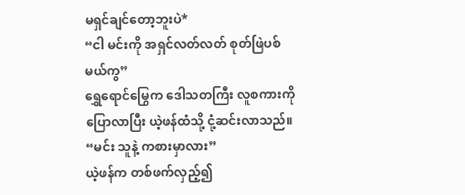မရှင်ချင်တော့ဘူးပဲ*
“ငါ မင်းကို အရှင်လတ်လတ် စုတ်ဖြဲပစ်မယ်ကွ”
ရွှေရောင်မြွေက ဒေါသတကြီး လူစကားကို ပြောလာပြီး ယဲ့ဖန်ထံသို့ ငုံ့ဆင်းလာသည်။
“မင်း သူနဲ့ ကစားမှာလား”
ယဲ့ဖန်က တစ်ဖက်လှည့်၍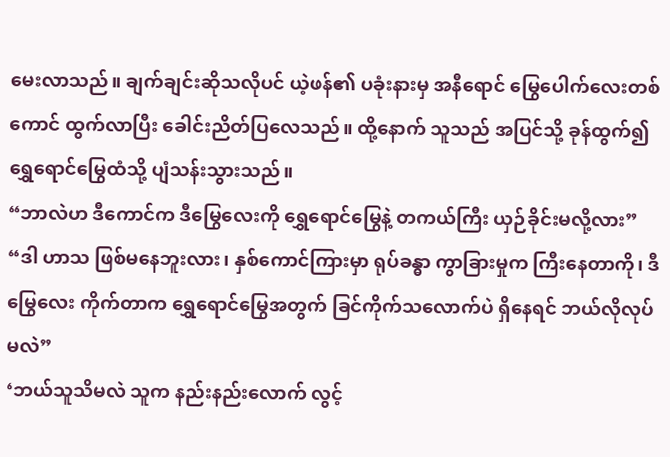မေးလာသည်။ ချက်ချင်းဆိုသလိုပင် ယဲ့ဖန်၏ ပခုံးနားမှ အနီရောင် မြွေပေါက်လေးတစ်ကောင် ထွက်လာပြီး ခေါင်းညိတ်ပြလေသည်။ ထို့နောက် သူသည် အပြင်သို့ ခုန်ထွက်၍ ရွှေရောင်မြွေထံသို့ ပျံသန်းသွားသည်။
“ဘာလဲဟ ဒီကောင်က ဒီမြွေလေးကို ရွှေရောင်မြွေနဲ့ တကယ်ကြီး ယှဉ်ခိုင်းမလို့လား”
“ဒါ ဟာသ ဖြစ်မနေဘူးလား၊ နှစ်ကောင်ကြားမှာ ရုပ်ခန္ဓာ ကွာခြားမှုက ကြီးနေတာကို၊ ဒီမြွေလေး ကိုက်တာက ရွှေရောင်မြွေအတွက် ခြင်ကိုက်သလောက်ပဲ ရှိနေရင် ဘယ်လိုလုပ်မလဲ”
‘ဘယ်သူသိမလဲ သူက နည်းနည်းလောက် လွင့်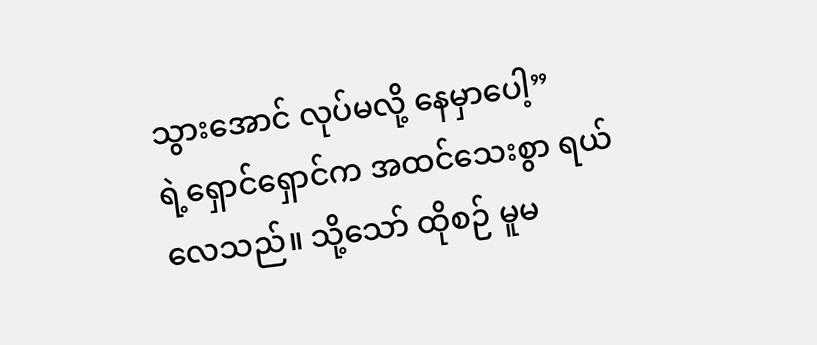သွားအောင် လုပ်မလို့ နေမှာပေါ့”
ရဲ့ရှောင်ရှောင်က အထင်သေးစွာ ရယ်လေသည်။ သို့သော် ထိုစဉ် မူမ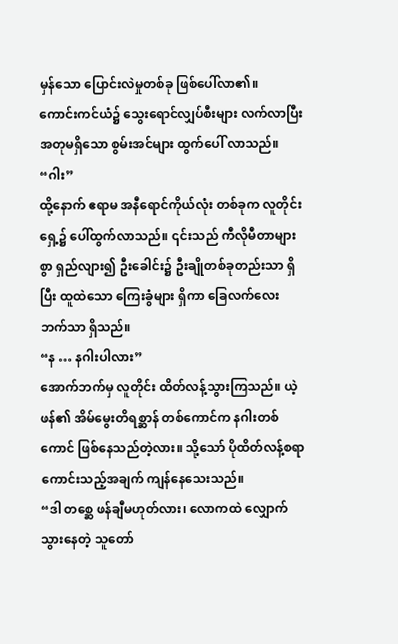မှန်သော ပြောင်းလဲမှုတစ်ခု ဖြစ်ပေါ်လာ၏။
ကောင်းကင်ယံ၌ သွေးရောင်လျှပ်စီးများ လက်လာပြီး အတုမရှိသော စွမ်းအင်များ ထွက်ပေါ် လာသည်။
“ဂါး”
ထို့နောက် ဧရာမ အနီရောင်ကိုယ်လုံး တစ်ခုက လူတိုင်းရှေ့၌ ပေါ်ထွက်လာသည်။ ၎င်းသည် ကီလိုမီတာများစွာ ရှည်လျား၍ ဦးခေါင်း၌ ဦးချိုတစ်ခုတည်းသာ ရှိပြီး ထူထဲသော ကြေးခွံများ ရှိကာ ခြေလက်လေးဘက်သာ ရှိသည်။
“န … နဂါးပါလား”
အောက်ဘက်မှ လူတိုင်း ထိတ်လန့်သွားကြသည်။ ယဲ့ဖန်၏ အိမ်မွေးတိရစ္ဆာန် တစ်ကောင်က နဂါးတစ်ကောင် ဖြစ်နေသည်တဲ့လား။ သို့သော် ပိုထိတ်လန့်စရာ ကောင်းသည့်အချက် ကျန်နေသေးသည်။
“ဒါ တစ္ဆေ ဖန်ချီမဟုတ်လား၊ လောကထဲ လျှောက်သွားနေတဲ့ သူတော်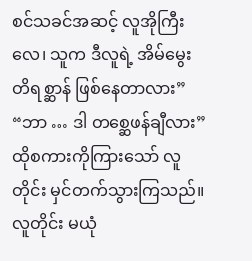စင်သခင်အဆင့် လူအိုကြီးလေ၊ သူက ဒီလူရဲ့ အိမ်မွေးတိရစ္ဆာန် ဖြစ်နေတာလား”
“ဘာ … ဒါ တစ္ဆေဖန်ချီလား”
ထိုစကားကိုကြားသော် လူတိုင်း မှင်တက်သွားကြသည်။ လူတိုင်း မယုံ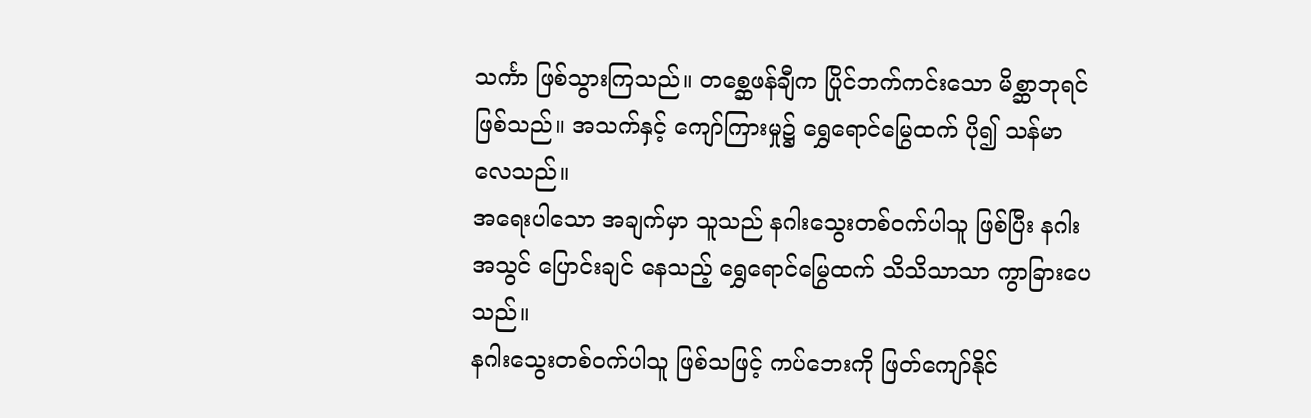သင်္ကာ ဖြစ်သွားကြသည်။ တစ္ဆေဖန်ချီက ပြိုင်ဘက်ကင်းသော မိစ္ဆာဘုရင် ဖြစ်သည်။ အသက်နှင့် ကျော်ကြားမှု၌ ရွှေရောင်မြွေထက် ပို၍ သန်မာလေသည်။
အရေးပါသော အချက်မှာ သူသည် နဂါးသွေးတစ်ဝက်ပါသူ ဖြစ်ပြီး နဂါးအသွင် ပြောင်းချင် နေသည့် ရွှေရောင်မြွေထက် သိသိသာသာ ကွာခြားပေသည်။
နဂါးသွေးတစ်ဝက်ပါသူ ဖြစ်သဖြင့် ကပ်ဘေးကို ဖြတ်ကျော်နိုင်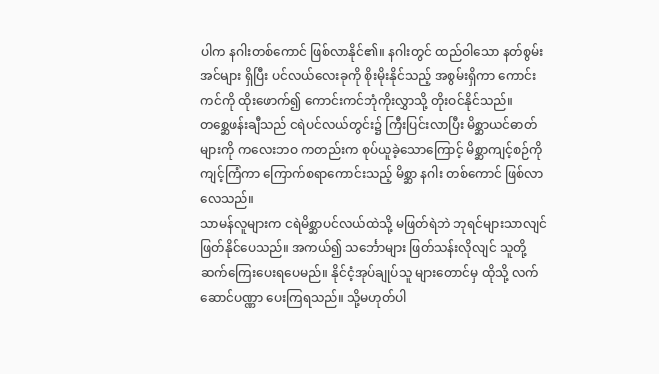ပါက နဂါးတစ်ကောင် ဖြစ်လာနိုင်၏။ နဂါးတွင် ထည်ဝါသော နတ်စွမ်းအင်များ ရှိပြီး ပင်လယ်လေးခုကို စိုးမိုးနိုင်သည့် အစွမ်းရှိကာ ကောင်းကင်ကို ထိုးဖောက်၍ ကောင်းကင်ဘုံကိုးလွှာသို့ တိုးဝင်နိုင်သည်။
တစ္ဆေဖန်းချီသည် ငရဲပင်လယ်တွင်း၌ ကြီးပြင်းလာပြီး မိစ္ဆာယင်ဓာတ်များကို ကလေးဘဝ ကတည်းက စုပ်ယူခဲ့သောကြောင့် မိစ္ဆာကျင့်စဉ်ကို ကျင့်ကြံကာ ကြောက်စရာကောင်းသည့် မိစ္ဆာ နဂါး တစ်ကောင် ဖြစ်လာလေသည်။
သာမန်လူများက ငရဲမိစ္ဆာပင်လယ်ထဲသို့ မဖြတ်ရဲဘဲ ဘုရင်များသာလျင် ဖြတ်နိုင်ပေသည်။ အကယ်၍ သင်္ဘောများ ဖြတ်သန်းလိုလျင် သူတို့ ဆက်ကြေးပေးရပေမည်။ နိုင်ငံ့အုပ်ချုပ်သူ များတောင်မှ ထိုသို့ လက်ဆောင်ပဏ္ဏာ ပေးကြရသည်။ သို့မဟုတ်ပါ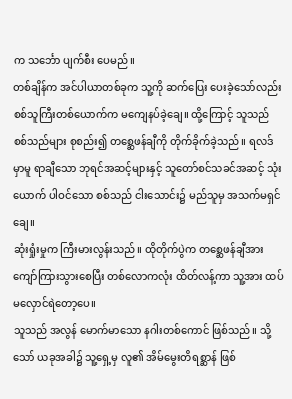က သင်္ဘော ပျက်စီး ပေမည်။
တစ်ချိန်က အင်ပါယာတစ်ခုက သူ့ကို ဆက်ပြေး ပေးခဲ့သော်လည်း စစ်သူကြီးတစ်ယောက်က မကျေနပ်ခဲ့ချေ။ ထို့ကြောင့် သူသည် စစ်သည်များ စုစည်း၍ တစ္ဆေဖန်ချီကို တိုက်ခိုက်ခဲ့သည်။ ရလဒ်မှာမူ ရာချီသော ဘုရင်အဆင့်များနှင့် သူတော်စင်သခင်အဆင့် သုံးယောက် ပါဝင်သော စစ်သည် ငါးသောင်း၌ မည်သူမှ အသက်မရှင်ချေ။
ဆုံးရှုံးမှုက ကြီးမားလွန်းသည်။ ထိုတိုက်ပွဲက တစ္ဆေဖန်ချီအား ကျော်ကြားသွားစေပြီး တစ်လောကလုံး ထိတ်လန့်ကာ သူ့အား ထပ်မလှောင်ရဲတော့ပေ။
သူသည် အလွန် မောက်မာသော နဂါးတစ်ကောင် ဖြစ်သည်။ သို့သော် ယခုအခါ၌ သူ့ရှေ့မှ လူ၏ အိမ်မွေးတိရစ္ဆာန် ဖြစ်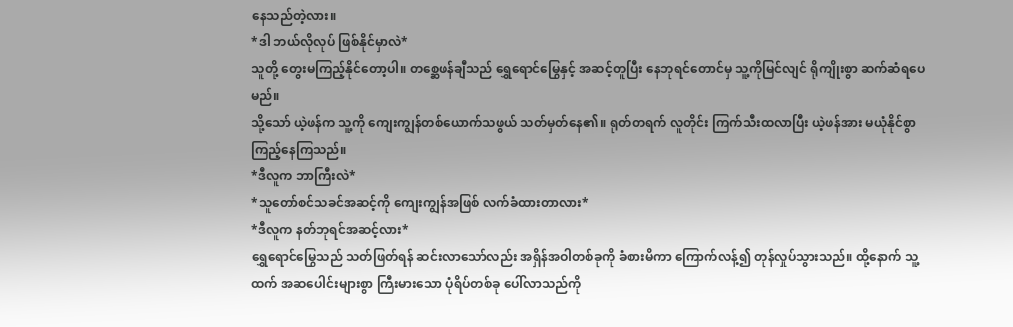နေသည်တဲ့လား။
*ဒါ ဘယ်လိုလုပ် ဖြစ်နိုင်မှာလဲ*
သူတို့ တွေးမကြည့်နိုင်တော့ပါ။ တစ္ဆေဖန်ချီသည် ရွှေရောင်မြွေနှင့် အဆင့်တူပြီး နေဘုရင်တောင်မှ သူ့ကိုမြင်လျင် ရိုကျိုးစွာ ဆက်ဆံရပေမည်။
သို့သော် ယဲ့ဖန်က သူ့ကို ကျေးကျွန်တစ်ယောက်သဖွယ် သတ်မှတ်နေ၏။ ရုတ်တရက် လူတိုင်း ကြက်သီးထလာပြီး ယဲ့ဖန်အား မယုံနိုင်စွာ ကြည့်နေကြသည်။
*ဒီလူက ဘာကြီးလဲ*
*သူတော်စင်သခင်အဆင့်ကို ကျေးကျွန်အဖြစ် လက်ခံထားတာလား*
*ဒီလူက နတ်ဘုရင်အဆင့်လား*
ရွှေရောင်မြွေသည် သတ်ဖြတ်ရန် ဆင်းလာသော်လည်း အရှိန်အဝါတစ်ခုကို ခံစားမိကာ ကြောက်လန့်၍ တုန်လှုပ်သွားသည်။ ထို့နောက် သူ့ထက် အဆပေါင်းများစွာ ကြီးမားသော ပုံရိပ်တစ်ခု ပေါ်လာသည်ကို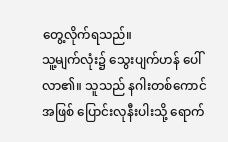တွေ့လိုက်ရသည်။
သူ့မျက်လုံး၌ သွေးပျက်ဟန် ပေါ်လာ၏။ သူသည် နဂါးတစ်ကောင်အဖြစ် ပြောင်းလုနီးပါးသို့ ရောက်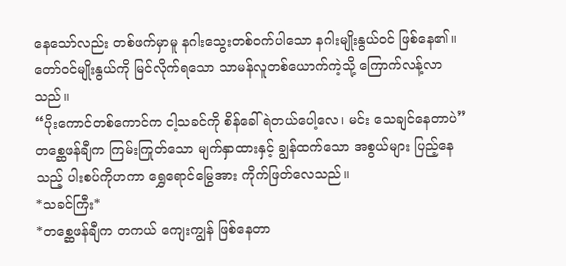နေသော်လည်း တစ်ဖက်မှာမူ နဂါးသွေးတစ်ဝက်ပါသော နဂါးမျိုးနွယ်ဝင် ဖြစ်နေ၏။ တော်ဝင်မျိုးနွယ်ကို မြင်လိုက်ရသော သာမန်လူတစ်ယောက်ကဲ့သို့ ကြောက်လန့်လာသည်။
“ပိုးကောင်တစ်ကောင်က ငါ့သခင်ကို စိန်ခေါ်ရဲတယ်ပေါ့လေ၊ မင်း သေချင်နေတာပဲ”
တစ္ဆေဖန်ချီက ကြမ်းကြုတ်သော မျက်နှာထားနှင့် ချွန်ထက်သော အစွယ်များ ပြည့်နေသည့် ပါးစပ်ကိုဟကာ ရွှေရောင်မြွေအား ကိုက်ဖြတ်လေသည်။
*သခင်ကြီး*
*တစ္ဆေဖန်ချီက တကယ် ကျေးကျွန် ဖြစ်နေတာ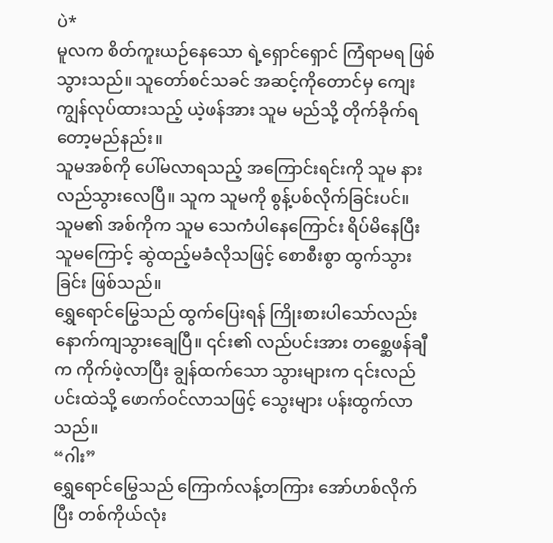ပဲ*
မူလက စိတ်ကူးယဉ်နေသော ရဲ့ရှောင်ရှောင် ကြံရာမရ ဖြစ်သွားသည်။ သူတော်စင်သခင် အဆင့်ကိုတောင်မှ ကျေးကျွန်လုပ်ထားသည့် ယဲ့ဖန်အား သူမ မည်သို့ တိုက်ခိုက်ရ တော့မည်နည်း။
သူမအစ်ကို ပေါ်မလာရသည့် အကြောင်းရင်းကို သူမ နားလည်သွားလေပြီ။ သူက သူမကို စွန့်ပစ်လိုက်ခြင်းပင်။
သူမ၏ အစ်ကိုက သူမ သေကံပါနေကြောင်း ရိပ်မိနေပြီး သူမကြောင့် ဆွဲထည့်မခံလိုသဖြင့် စောစီးစွာ ထွက်သွားခြင်း ဖြစ်သည်။
ရွှေရောင်မြွေသည် ထွက်ပြေးရန် ကြိုးစားပါသော်လည်း နောက်ကျသွားချေပြီ။ ၎င်း၏ လည်ပင်းအား တစ္ဆေဖန်ချီက ကိုက်ဖဲ့လာပြီး ချွန်ထက်သော သွားများက ၎င်းလည်ပင်းထဲသို့ ဖောက်ဝင်လာသဖြင့် သွေးများ ပန်းထွက်လာသည်။
“ဂါး”
ရွှေရောင်မြွေသည် ကြောက်လန့်တကြား အော်ဟစ်လိုက်ပြီး တစ်ကိုယ်လုံး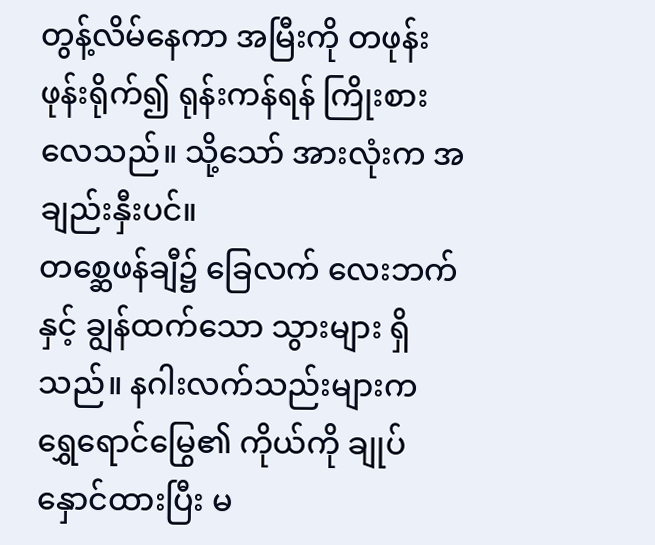တွန့်လိမ်နေကာ အမြီးကို တဖုန်းဖုန်းရိုက်၍ ရုန်းကန်ရန် ကြိုးစားလေသည်။ သို့သော် အားလုံးက အချည်းနှီးပင်။
တစ္ဆေဖန်ချီ၌ ခြေလက် လေးဘက်နှင့် ချွန်ထက်သော သွားများ ရှိသည်။ နဂါးလက်သည်းများက ရွှေရောင်မြွေ၏ ကိုယ်ကို ချုပ်နှောင်ထားပြီး မ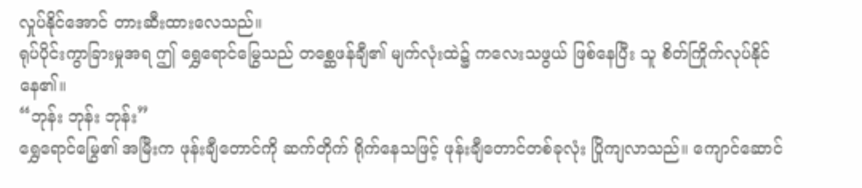လှုပ်နိုင်အောင် တားဆီးထားလေသည်။
ရုပ်ပိုင်းကွာခြားမှုအရ ဤ ရွှေရောင်မြွေသည် တစ္ဆေဖန်ချီ၏ မျက်လုံးထဲ၌ ကလေးသဖွယ် ဖြစ်နေပြီး သူ စိတ်ကြိုက်လုပ်နိုင်နေ၏။
“ဘုန်း ဘုန်း ဘုန်း”
ရွှေရောင်မြွေ၏ အမြီးက ဖုန်းချီတောင်ကို ဆက်တိုက် ရိုက်နေသဖြင့် ဖုန်းချီတောင်တစ်ခုလုံး ပြိုကျလာသည်။ ကျောင်ဆောင်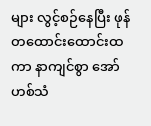များ လွင့်စဉ်နေပြီး ဖုန်တထောင်းထောင်းထကာ နာကျင်စွာ အော်ဟစ်သံ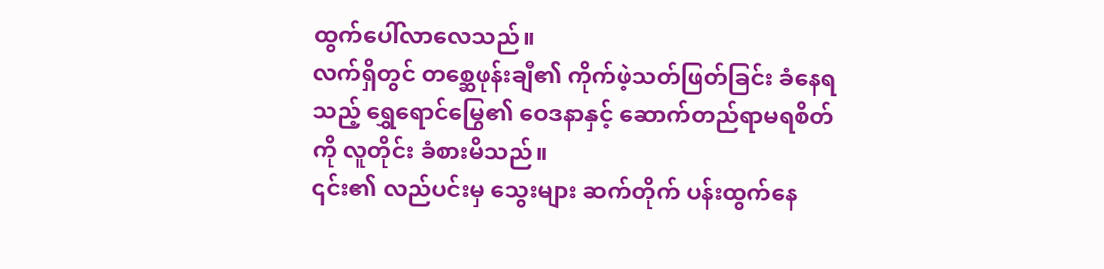ထွက်ပေါ်လာလေသည်။
လက်ရှိတွင် တစ္ဆေဖုန်းချီ၏ ကိုက်ဖဲ့သတ်ဖြတ်ခြင်း ခံနေရသည့် ရွှေရောင်မြွေ၏ ဝေဒနာနှင့် ဆောက်တည်ရာမရစိတ်ကို လူတိုင်း ခံစားမိသည်။
၎င်း၏ လည်ပင်းမှ သွေးများ ဆက်တိုက် ပန်းထွက်နေ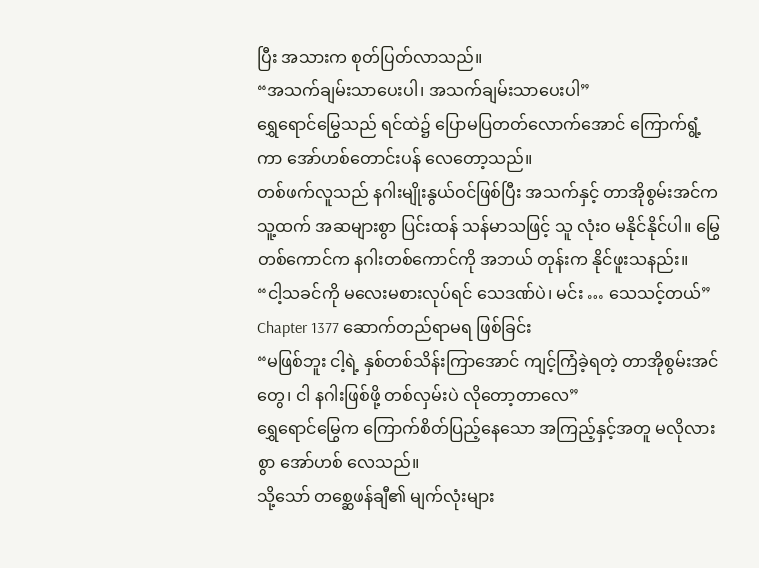ပြီး အသားက စုတ်ပြတ်လာသည်။
“အသက်ချမ်းသာပေးပါ၊ အသက်ချမ်းသာပေးပါ”
ရွှေရောင်မြွေသည် ရင်ထဲ၌ ပြောမပြတတ်လောက်အောင် ကြောက်ရွံ့ကာ အော်ဟစ်တောင်းပန် လေတော့သည်။
တစ်ဖက်လူသည် နဂါးမျိုးနွယ်ဝင်ဖြစ်ပြီး အသက်နှင့် တာအိုစွမ်းအင်က သူ့ထက် အဆများစွာ ပြင်းထန် သန်မာသဖြင့် သူ လုံးဝ မနိုင်နိုင်ပါ။ မြွေတစ်ကောင်က နဂါးတစ်ကောင်ကို အဘယ် တုန်းက နိုင်ဖူးသနည်း။
“ငါ့သခင်ကို မလေးမစားလုပ်ရင် သေဒဏ်ပဲ၊ မင်း … သေသင့်တယ်”
Chapter 1377 ဆောက်တည်ရာမရ ဖြစ်ခြင်း
“မဖြစ်ဘူး ငါ့ရဲ့ နှစ်တစ်သိန်းကြာအောင် ကျင့်ကြံခဲ့ရတဲ့ တာအိုစွမ်းအင်တွေ၊ ငါ နဂါးဖြစ်ဖို့ တစ်လှမ်းပဲ လိုတော့တာလေ”
ရွှေရောင်မြွေက ကြောက်စိတ်ပြည့်နေသော အကြည့်နှင့်အတူ မလိုလားစွာ အော်ဟစ် လေသည်။
သို့သော် တစ္ဆေဖန်ချီ၏ မျက်လုံးများ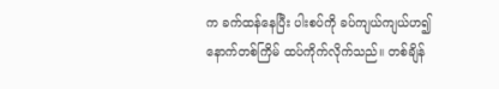က ခက်ထန်နေပြီး ပါးစပ်ကို ခပ်ကျယ်ကျယ်ဟ၍ နောက်တစ်ကြိမ် ထပ်ကိုက်လိုက်သည်။ တစ်ချိန်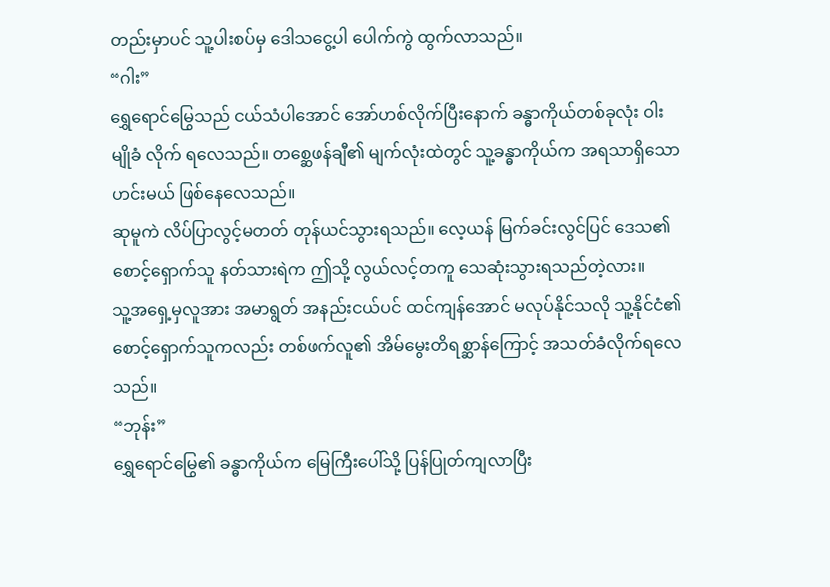တည်းမှာပင် သူ့ပါးစပ်မှ ဒေါသငွေ့ပါ ပေါက်ကွဲ ထွက်လာသည်။
“ဂါး”
ရွှေရောင်မြွေသည် ငယ်သံပါအောင် အော်ဟစ်လိုက်ပြီးနောက် ခန္ဓာကိုယ်တစ်ခုလုံး ဝါးမျိုခံ လိုက် ရလေသည်။ တစ္ဆေဖန်ချီ၏ မျက်လုံးထဲတွင် သူ့ခန္ဓာကိုယ်က အရသာရှိသော ဟင်းမယ် ဖြစ်နေလေသည်။
ဆုမူကဲ လိပ်ပြာလွင့်မတတ် တုန်ယင်သွားရသည်။ လေ့ယန် မြက်ခင်းလွင်ပြင် ဒေသ၏ စောင့်ရှောက်သူ နတ်သားရဲက ဤသို့ လွယ်လင့်တကူ သေဆုံးသွားရသည်တဲ့လား။
သူ့အရှေ့မှလူအား အမာရွတ် အနည်းငယ်ပင် ထင်ကျန်အောင် မလုပ်နိုင်သလို သူ့နိုင်ငံ၏ စောင့်ရှောက်သူကလည်း တစ်ဖက်လူ၏ အိမ်မွေးတိရစ္ဆာန်ကြောင့် အသတ်ခံလိုက်ရလေသည်။
“ဘုန်း”
ရွှေရောင်မြွေ၏ ခန္ဓာကိုယ်က မြေကြီးပေါ်သို့ ပြန်ပြုတ်ကျလာပြီး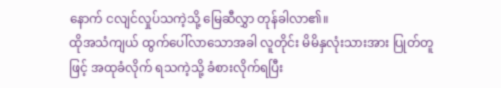နောက် ငလျင်လှုပ်သကဲ့သို့ မြေဆီလွှာ တုန်ခါလာ၏။
ထိုအသံကျယ် ထွက်ပေါ်လာသောအခါ လူတိုင်း မိမိနှလုံးသားအား ပြုတ်တူဖြင့် အထုခံလိုက် ရသကဲ့သို့ ခံစားလိုက်ရပြီး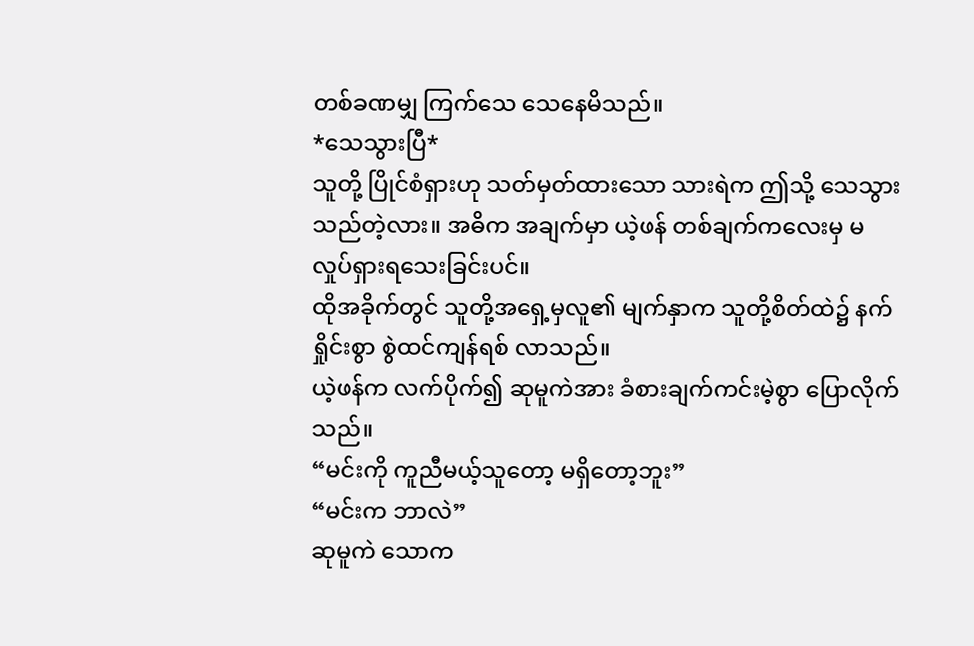တစ်ခဏမျှ ကြက်သေ သေနေမိသည်။
*သေသွားပြီ*
သူတို့ ပြိုင်စံရှားဟု သတ်မှတ်ထားသော သားရဲက ဤသို့ သေသွားသည်တဲ့လား။ အဓိက အချက်မှာ ယဲ့ဖန် တစ်ချက်ကလေးမှ မလှုပ်ရှားရသေးခြင်းပင်။
ထိုအခိုက်တွင် သူတို့အရှေ့မှလူ၏ မျက်နှာက သူတို့စိတ်ထဲ၌ နက်ရှိုင်းစွာ စွဲထင်ကျန်ရစ် လာသည်။
ယဲ့ဖန်က လက်ပိုက်၍ ဆုမူကဲအား ခံစားချက်ကင်းမဲ့စွာ ပြောလိုက်သည်။
“မင်းကို ကူညီမယ့်သူတော့ မရှိတော့ဘူး”
“မင်းက ဘာလဲ”
ဆုမူကဲ သောက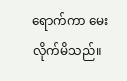ရောက်ကာ မေးလိုက်မိသည်။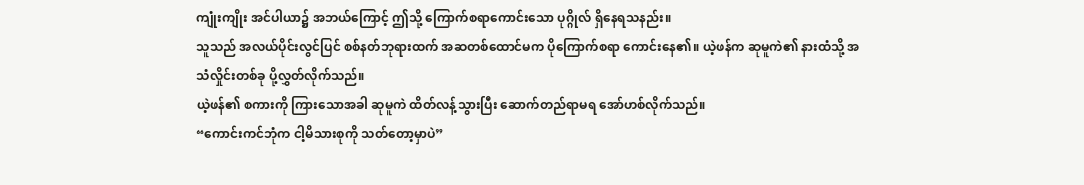ကျုံးကျိုး အင်ပါယာ၌ အဘယ်ကြောင့် ဤသို့ ကြောက်စရာကောင်းသော ပုဂ္ဂိုလ် ရှိနေရသနည်း။
သူသည် အလယ်ပိုင်းလွင်ပြင် စစ်နတ်ဘုရားထက် အဆတစ်ထောင်မက ပိုကြောက်စရာ ကောင်းနေ၏။ ယဲ့ဖန်က ဆုမူကဲ၏ နားထံသို့ အသံလှိုင်းတစ်ခု ပို့လွှတ်လိုက်သည်။
ယဲ့ဖန်၏ စကားကို ကြားသောအခါ ဆုမူကဲ ထိတ်လန့်သွားပြီး ဆောက်တည်ရာမရ အော်ဟစ်လိုက်သည်။
“ကောင်းကင်ဘုံက ငါ့မိသားစုကို သတ်တော့မှာပဲ”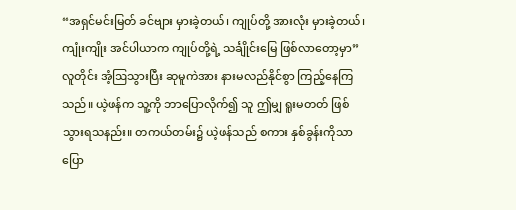“အရှင်မင်းမြတ် ခင်ဗျား မှားခဲ့တယ်၊ ကျုပ်တို့ အားလုံး မှားခဲ့တယ်၊ ကျုံးကျိုး အင်ပါယာက ကျုပ်တို့ရဲ့ သင်္ချိုင်းမြေ ဖြစ်လာတော့မှာ”
လူတိုင်း အံ့ဩသွားပြီး ဆုမူကဲအား နားမလည်နိုင်စွာ ကြည့်နေကြသည်။ ယဲ့ဖန်က သူ့ကို ဘာပြောလိုက်၍ သူ ဤမျှ ရူးမတတ် ဖြစ်သွားရသနည်း။ တကယ်တမ်း၌ ယဲ့ဖန်သည် စကား နှစ်ခွန်းကိုသာ ပြော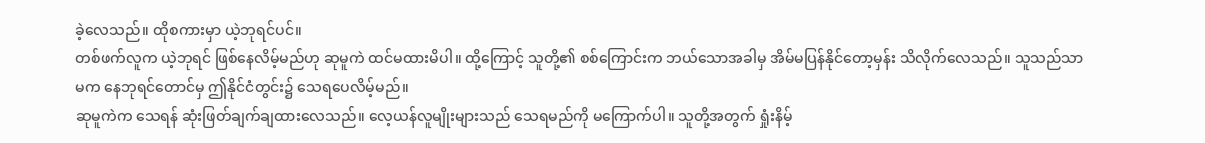ခဲ့လေသည်။ ထိုစကားမှာ ယဲ့ဘုရင်ပင်။
တစ်ဖက်လူက ယဲ့ဘုရင် ဖြစ်နေလိမ့်မည်ဟု ဆုမူကဲ ထင်မထားမိပါ။ ထို့ကြောင့် သူတို့၏ စစ်ကြောင်းက ဘယ်သောအခါမှ အိမ်မပြန်နိုင်တော့မှန်း သိလိုက်လေသည်။ သူသည်သာမက နေဘုရင်တောင်မှ ဤနိုင်ငံတွင်း၌ သေရပေလိမ့်မည်။
ဆုမူကဲက သေရန် ဆုံးဖြတ်ချက်ချထားလေသည်။ လေ့ယန်လူမျိုးများသည် သေရမည်ကို မကြောက်ပါ။ သူတို့အတွက် ရှုံးနိမ့်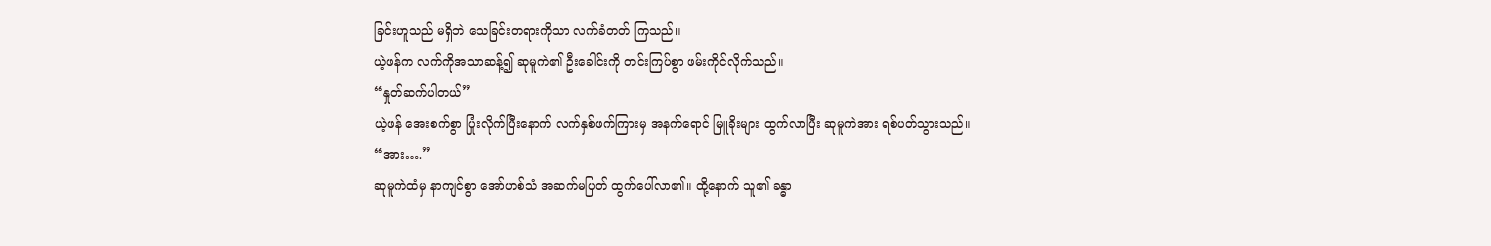ခြင်းဟူသည် မရှိဘဲ သေခြင်းတရားကိုသာ လက်ခံတတ် ကြသည်။
ယဲ့ဖန်က လက်ကိုအသာဆန့်၍ ဆုမူကဲ၏ ဦးခေါင်းကို တင်းကြပ်စွာ ဖမ်းကိုင်လိုက်သည်။
“နှုတ်ဆက်ပါတယ်”
ယဲ့ဖန် အေးစက်စွာ ပြုံးလိုက်ပြီးနောက် လက်နှစ်ဖက်ကြားမှ အနက်ရောင် မြူခိုးများ ထွက်လာပြီး ဆုမူကဲအား ရစ်ပတ်သွားသည်။
“အား….”
ဆုမူကဲထံမှ နာကျင်စွာ အော်ဟစ်သံ အဆက်မပြတ် ထွက်ပေါ်လာ၏။ ထို့နောက် သူ၏ ခန္ဓာ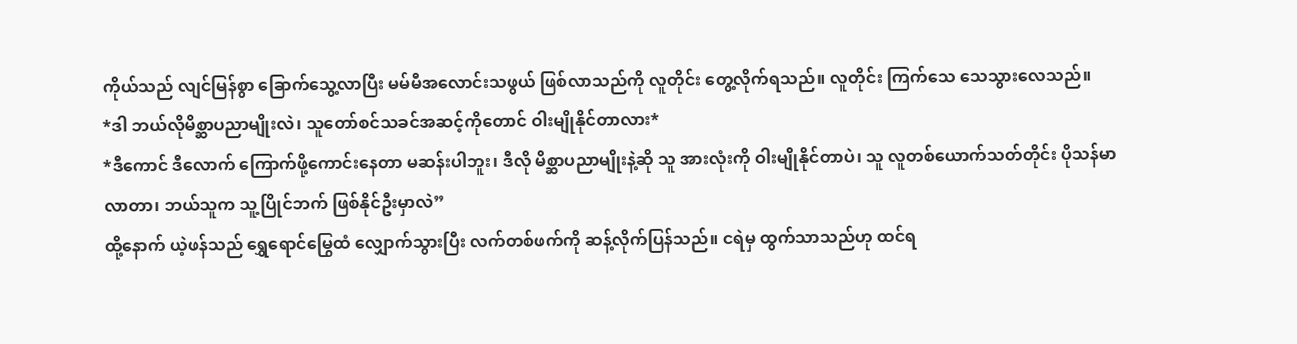ကိုယ်သည် လျင်မြန်စွာ ခြောက်သွေ့လာပြီး မမ်မီအလောင်းသဖွယ် ဖြစ်လာသည်ကို လူတိုင်း တွေ့လိုက်ရသည်။ လူတိုင်း ကြက်သေ သေသွားလေသည်။
*ဒါ ဘယ်လိုမိစ္ဆာပညာမျိုးလဲ၊ သူတော်စင်သခင်အဆင့်ကိုတောင် ဝါးမျိုနိုင်တာလား*
*ဒီကောင် ဒီလောက် ကြောက်ဖို့ကောင်းနေတာ မဆန်းပါဘူး၊ ဒီလို မိစ္ဆာပညာမျိုးနဲ့ဆို သူ အားလုံးကို ဝါးမျိုနိုင်တာပဲ၊ သူ လူတစ်ယောက်သတ်တိုင်း ပိုသန်မာလာတာ၊ ဘယ်သူက သူ့ပြိုင်ဘက် ဖြစ်နိုင်ဦးမှာလဲ”
ထို့နောက် ယဲ့ဖန်သည် ရွှေရောင်မြွေထံ လျှောက်သွားပြီး လက်တစ်ဖက်ကို ဆန့်လိုက်ပြန်သည်။ ငရဲမှ ထွက်သာသည်ဟု ထင်ရ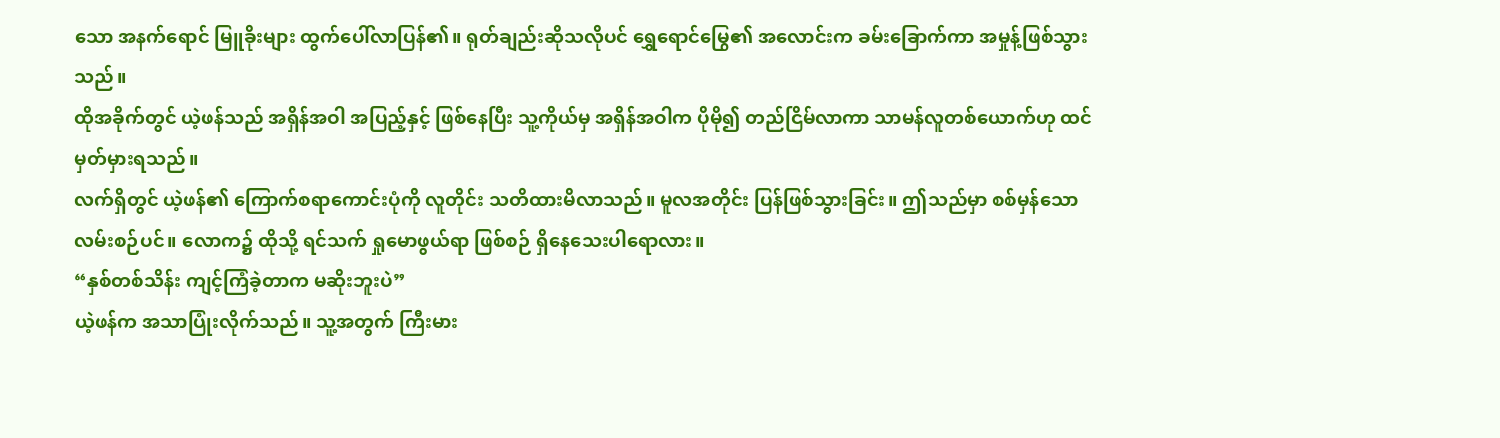သော အနက်ရောင် မြူခိုးများ ထွက်ပေါ်လာပြန်၏။ ရုတ်ချည်းဆိုသလိုပင် ရွှေရောင်မြွေ၏ အလောင်းက ခမ်းခြောက်ကာ အမှုန့်ဖြစ်သွားသည်။
ထိုအခိုက်တွင် ယဲ့ဖန်သည် အရှိန်အဝါ အပြည့်နှင့် ဖြစ်နေပြီး သူ့ကိုယ်မှ အရှိန်အဝါက ပိုမို၍ တည်ငြိမ်လာကာ သာမန်လူတစ်ယောက်ဟု ထင်မှတ်မှားရသည်။
လက်ရှိတွင် ယဲ့ဖန်၏ ကြောက်စရာကောင်းပုံကို လူတိုင်း သတိထားမိလာသည်။ မူလအတိုင်း ပြန်ဖြစ်သွားခြင်း။ ဤသည်မှာ စစ်မှန်သော လမ်းစဉ်ပင်။ လောက၌ ထိုသို့ ရင်သက် ရှုမောဖွယ်ရာ ဖြစ်စဉ် ရှိနေသေးပါရောလား။
“နှစ်တစ်သိန်း ကျင့်ကြံခဲ့တာက မဆိုးဘူးပဲ”
ယဲ့ဖန်က အသာပြုံးလိုက်သည်။ သူ့အတွက် ကြီးမား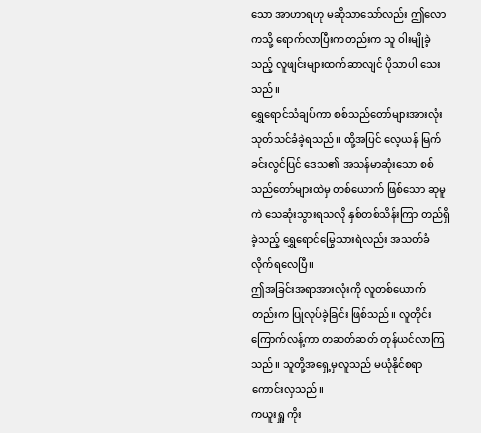သော အာဟာရဟု မဆိုသာသော်လည်း ဤလောကသို့ ရောက်လာပြီးကတည်းက သူ ဝါးမျိုခဲ့သည့် လူဖျင်းများထက်ဆာလျင် ပိုသာပါ သေးသည်။
ရွှေရောင်သံချပ်ကာ စစ်သည်တော်များအားလုံး သုတ်သင်ခံခဲ့ရသည်။ ထို့အပြင် လေ့ယန် မြက်ခင်းလွင်ပြင် ဒေသ၏ အသန်မာဆုံးသော စစ်သည်တော်များထဲမှ တစ်ယောက် ဖြစ်သော ဆုမူကဲ သေဆုံးသွားရသလို နှစ်တစ်သိန်းကြာ တည်ရှိခဲ့သည့် ရွှေရောင်မြွေသားရဲလည်း အသတ်ခံ လိုက်ရလေပြီ။
ဤအခြင်းအရာအားလုံးကို လူတစ်ယောက်တည်းက ပြုလုပ်ခဲ့ခြင်း ဖြစ်သည်။ လူတိုင်း ကြောက်လန့်ကာ တဆတ်ဆတ် တုန်ယင်လာကြသည်။ သူတို့အရှေ့မှလူသည် မယုံနိုင်စရာ ကောင်းလှသည်။
ကယူးရှူ ကိုး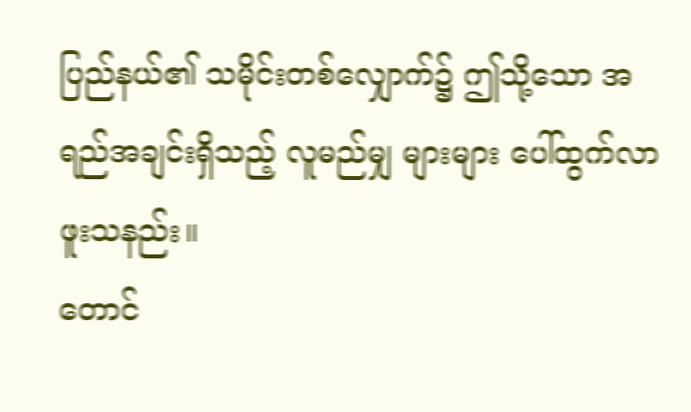ပြည်နယ်၏ သမိုင်းတစ်လျှောက်၌ ဤသို့သော အရည်အချင်းရှိသည့် လူမည်မျှ များများ ပေါ်ထွက်လာဖူးသနည်း။
တောင်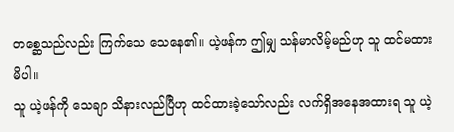တစ္ဆေသည်လည်း ကြက်သေ သေနေ၏။ ယဲ့ဖန်က ဤမျှ သန်မာလိမ့်မည်ဟု သူ ထင်မထားမိပါ။
သူ ယဲ့ဖန်ကို သေချာ သိနားလည်ပြီဟု ထင်ထားခဲ့သော်လည်း လက်ရှိအနေအထားရ သူ ယဲ့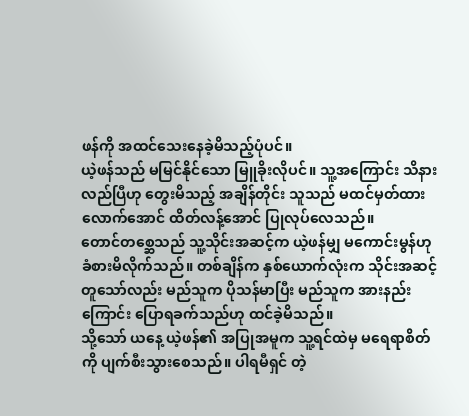ဖန်ကို အထင်သေးနေခဲ့မိသည့်ပုံပင်။
ယဲ့ဖန်သည် မမြင်နိုင်သော မြူခိုးလိုပင်။ သူ့အကြောင်း သိနားလည်ပြီဟု တွေးမိသည့် အချိန်တိုင်း သူသည် မထင်မှတ်ထားလောက်အောင် ထိတ်လန့်အောင် ပြုလုပ်လေသည်။
တောင်တစ္ဆေသည် သူ့သိုင်းအဆင့်က ယဲ့ဖန်မျှ မကောင်းမွန်ဟု ခံစားမိလိုက်သည်။ တစ်ချိန်က နှစ်ယောက်လုံးက သိုင်းအဆင့် တူသော်လည်း မည်သူက ပိုသန်မာပြီး မည်သူက အားနည်းကြောင်း ပြောရခက်သည်ဟု ထင်ခဲ့မိသည်။
သို့သော် ယနေ့ ယဲ့ဖန်၏ အပြုအမူက သူ့ရင်ထဲမှ မရေရာစိတ်ကို ပျက်စီးသွားစေသည်။ ပါရမီရှင် တဲ့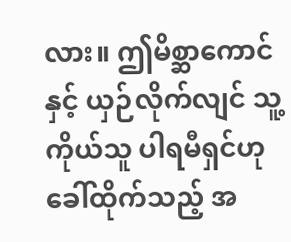လား။ ဤမိစ္ဆာကောင်နှင့် ယှဉ်လိုက်လျင် သူ့ကိုယ်သူ ပါရမီရှင်ဟု ခေါ်ထိုက်သည့် အ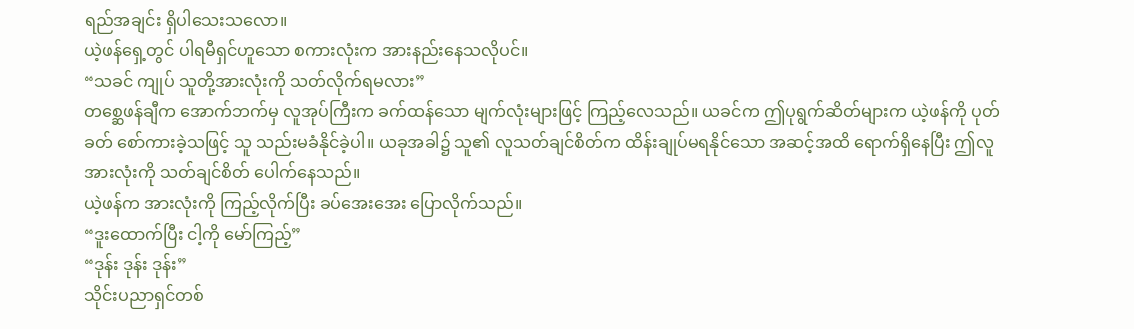ရည်အချင်း ရှိပါသေးသလော။
ယဲ့ဖန်ရှေ့တွင် ပါရမီရှင်ဟူသော စကားလုံးက အားနည်းနေသလိုပင်။
“သခင် ကျုပ် သူတို့အားလုံးကို သတ်လိုက်ရမလား”
တစ္ဆေဖန်ချီက အောက်ဘက်မှ လူအုပ်ကြီးက ခက်ထန်သော မျက်လုံးများဖြင့် ကြည့်လေသည်။ ယခင်က ဤပုရွက်ဆိတ်များက ယဲ့ဖန်ကို ပုတ်ခတ် စော်ကားခဲ့သဖြင့် သူ သည်းမခံနိုင်ခဲ့ပါ။ ယခုအခါ၌ သူ၏ လူသတ်ချင်စိတ်က ထိန်းချုပ်မရနိုင်သော အဆင့်အထိ ရောက်ရှိနေပြီး ဤလူအားလုံးကို သတ်ချင်စိတ် ပေါက်နေသည်။
ယဲ့ဖန်က အားလုံးကို ကြည့်လိုက်ပြီး ခပ်အေးအေး ပြောလိုက်သည်။
“ဒူးထောက်ပြီး ငါ့ကို မော်ကြည့်”
“ဒုန်း ဒုန်း ဒုန်း”
သိုင်းပညာရှင်တစ်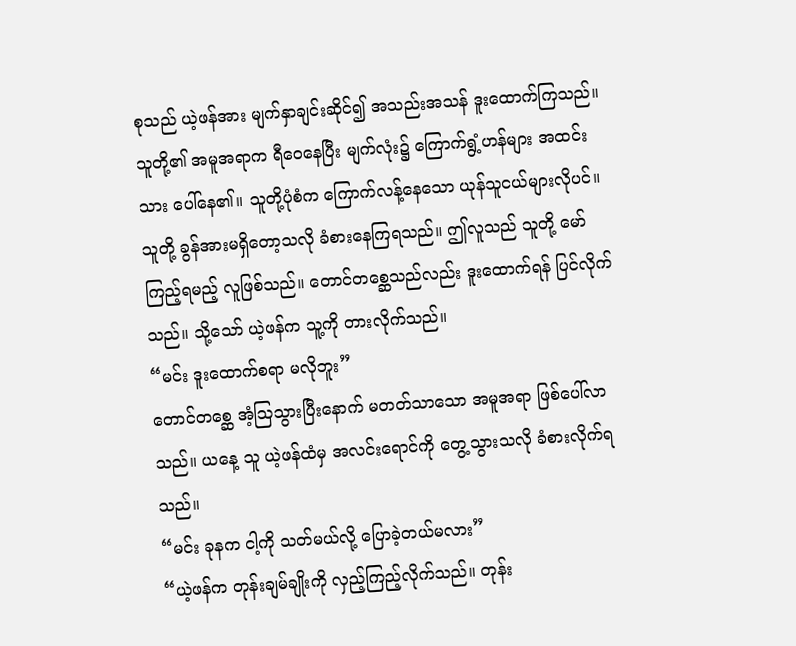စုသည် ယဲ့ဖန်အား မျက်နှာချင်းဆိုင်၍ အသည်းအသန် ဒူးထောက်ကြသည်။ သူတို့၏ အမူအရာက ရီဝေနေပြီး မျက်လုံး၌ ကြောက်ရွံ့ဟန်များ အထင်းသား ပေါ်နေ၏။ သူတို့ပုံစံက ကြောက်လန့်နေသော ယုန်သူငယ်များလိုပင်။
သူတို့ ခွန်အားမရှိတော့သလို ခံစားနေကြရသည်။ ဤလူသည် သူတို့ မော်ကြည့်ရမည့် လူဖြစ်သည်။ တောင်တစ္ဆေသည်လည်း ဒူးထောက်ရန် ပြင်လိုက်သည်။ သို့သော် ယဲ့ဖန်က သူ့ကို တားလိုက်သည်။
“မင်း ဒူးထောက်စရာ မလိုဘူး”
တောင်တစ္ဆေ အံ့ဩသွားပြီးနောက် မတတ်သာသော အမူအရာ ဖြစ်ပေါ်လာသည်။ ယနေ့ သူ ယဲ့ဖန်ထံမှ အလင်းရောင်ကို တွေ့သွားသလို ခံစားလိုက်ရသည်။
“မင်း ခုနက ငါ့ကို သတ်မယ်လို့ ပြောခဲ့တယ်မလား”
“ယဲ့ဖန်က တုန်းချမ်ချိုးကို လှည့်ကြည့်လိုက်သည်။ တုန်း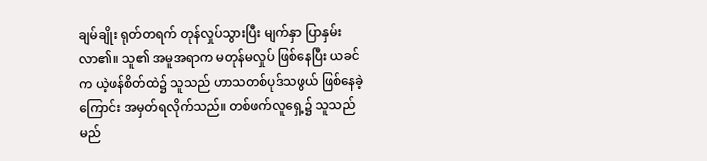ချမ်ချိုး ရုတ်တရက် တုန်လှုပ်သွားပြီး မျက်နှာ ပြာနှမ်းလာ၏။ သူ၏ အမူအရာက မတုန်မလှုပ် ဖြစ်နေပြီး ယခင်က ယဲ့ဖန်စိတ်ထဲ၌ သူသည် ဟာသတစ်ပုဒ်သဖွယ် ဖြစ်နေခဲ့ကြောင်း အမှတ်ရလိုက်သည်။ တစ်ဖက်လူရှေ့၌ သူသည် မည်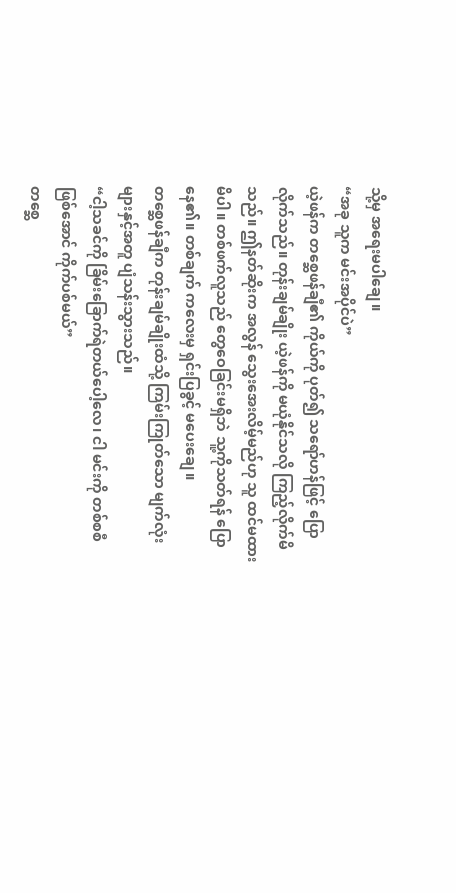သို့မှ အရေးမပါချေ။
“အခု သူက မင်းအပိုင်ပဲ”
ယဲ့ဖန်က တစ္ဆေဖန်ချီ၏ ကိုယ်ကို ပုတ်၍ သရော်ဟန်ဖြင့် ပြောလိုက်သည်။ တုန်းချမ်ချိုး ယဲ့ဖန်ကို မယုံနိုင်သလို ကြည့်လိုက်မိသည်။ ဤနတ်ဆိုးက အလွန် သွေးအေးလိမ့်မည်ဟု သူ ထင်မထားမိပါ။ တစ်ဖက်လူသည် တွေဝေခြင်းမရှိဘဲ သူ့ကိုသတ်ရန် ပြောနေ၏။ တစ်ချက် ကလေးမှ ရှင်းပြခွင့် မပေးချေ။
တစ္ဆေဖန်ချီက တုန်းချမ်ချိုးထံသို့ ကြမ်းကြုတ်သော မျက်လုံးများနှင့်အတူ ပျံသန်းသွားသည်။
“ငါ့သခင်ကို ခြိမ်းခြောက်ရဲတယ်ပေါ့လေ၊ ငါ မင်းကို တစ်စစီ ဖြစ်အောင် ကိုက်ပစ်မယ်”
တစ္ဆေ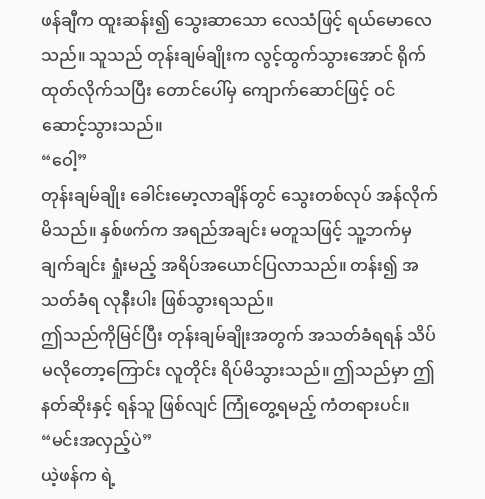ဖန်ချီက ထူးဆန်း၍ သွေးဆာသော လေသံဖြင့် ရယ်မောလေသည်။ သူသည် တုန်းချမ်ချိုးက လွင့်ထွက်သွားအောင် ရိုက်ထုတ်လိုက်သပြီး တောင်ပေါ်မှ ကျောက်ဆောင်ဖြင့် ဝင်ဆောင့်သွားသည်။
“ဝေါ့”
တုန်းချမ်ချိုး ခေါင်းမော့လာချိန်တွင် သွေးတစ်လုပ် အန်လိုက်မိသည်။ နှစ်ဖက်က အရည်အချင်း မတူသဖြင့် သူ့ဘက်မှ ချက်ချင်း ရှုံးမည့် အရိပ်အယောင်ပြလာသည်။ တန်း၍ အသတ်ခံရ လုနီးပါး ဖြစ်သွားရသည်။
ဤသည်ကိုမြင်ပြီး တုန်းချမ်ချိုးအတွက် အသတ်ခံရရန် သိပ်မလိုတော့ကြောင်း လူတိုင်း ရိပ်မိသွားသည်။ ဤသည်မှာ ဤနတ်ဆိုးနှင့် ရန်သူ ဖြစ်လျင် ကြုံတွေ့ရမည့် ကံတရားပင်။
“မင်းအလှည့်ပဲ”
ယဲ့ဖန်က ရဲ့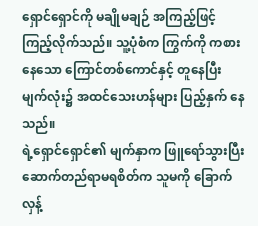ရှောင်ရှောင်ကို မချိုမချဉ် အကြည့်ဖြင့် ကြည့်လိုက်သည်။ သူ့ပုံစံက ကြွက်ကို ကစားနေသော ကြောင်တစ်ကောင်နှင့် တူနေပြီး မျက်လုံး၌ အထင်သေးဟန်များ ပြည့်နှက် နေသည်။
ရဲ့ရှောင်ရှောင်၏ မျက်နှာက ဖြူရော်သွားပြီး ဆောက်တည်ရာမရစိတ်က သူမကို ခြောက်လှန့်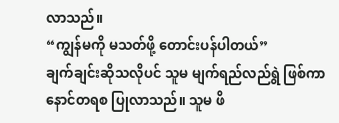လာသည်။
“ကျွန်မကို မသတ်ဖို့ တောင်းပန်ပါတယ်”
ချက်ချင်းဆိုသလိုပင် သူမ မျက်ရည်လည်ရွဲ ဖြစ်ကာ နောင်တရစ ပြုလာသည်။ သူမ ဖိ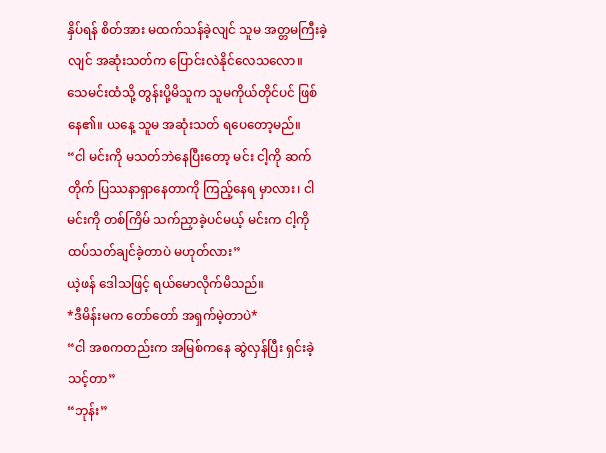နှိပ်ရန် စိတ်အား မထက်သန်ခဲ့လျင် သူမ အတ္တမကြီးခဲ့လျင် အဆုံးသတ်က ပြောင်းလဲနိုင်လေသလော။
သေမင်းထံသို့ တွန်းပို့မိသူက သူမကိုယ်တိုင်ပင် ဖြစ်နေ၏။ ယနေ့ သူမ အဆုံးသတ် ရပေတော့မည်။
“ငါ မင်းကို မသတ်ဘဲနေပြီးတော့ မင်း ငါ့ကို ဆက်တိုက် ပြဿနာရှာနေတာကို ကြည့်နေရ မှာလား၊ ငါ မင်းကို တစ်ကြိမ် သက်ညှာခဲ့ပင်မယ့် မင်းက ငါ့ကို ထပ်သတ်ချင်ခဲ့တာပဲ မဟုတ်လား”
ယဲ့ဖန် ဒေါသဖြင့် ရယ်မောလိုက်မိသည်။
*ဒီမိန်းမက တော်တော် အရှက်မဲ့တာပဲ*
“ငါ အစကတည်းက အမြစ်ကနေ ဆွဲလှန်ပြီး ရှင်းခဲ့သင့်တာ”
“ဘုန်း”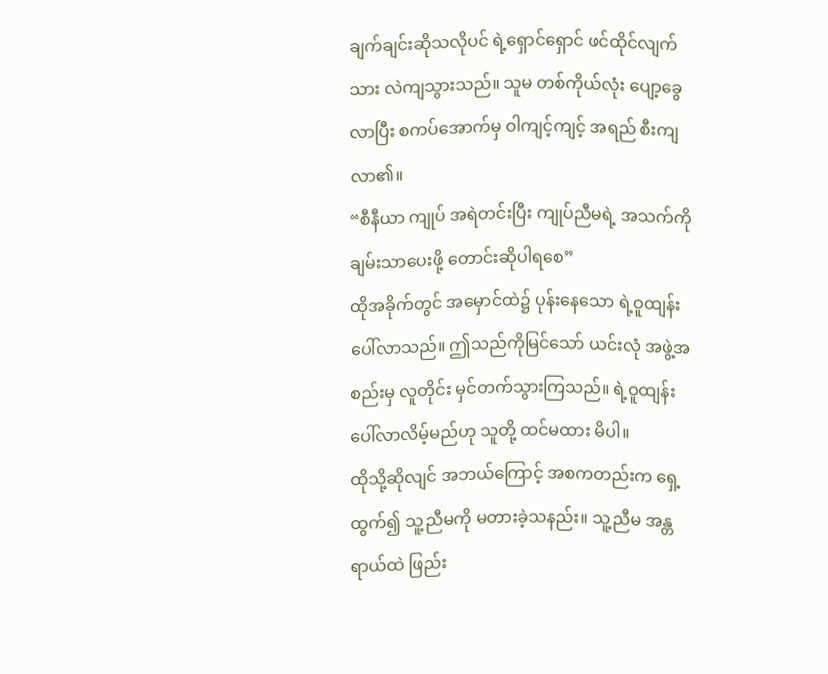ချက်ချင်းဆိုသလိုပင် ရဲ့ရှောင်ရှောင် ဖင်ထိုင်လျက်သား လဲကျသွားသည်။ သူမ တစ်ကိုယ်လုံး ပျော့ခွေလာပြီး စကပ်အောက်မှ ဝါကျင့်ကျင့် အရည် စီးကျလာ၏။
“စီနီယာ ကျုပ် အရဲတင်းပြီး ကျုပ်ညီမရဲ့ အသက်ကို ချမ်းသာပေးဖို့ တောင်းဆိုပါရစေ”
ထိုအခိုက်တွင် အမှောင်ထဲ၌ ပုန်းနေသော ရဲ့ဝူထျန်း ပေါ်လာသည်။ ဤသည်ကိုမြင်သော် ယင်းလုံ အဖွဲ့အစည်းမှ လူတိုင်း မှင်တက်သွားကြသည်။ ရဲ့ဝူထျန်း ပေါ်လာလိမ့်မည်ဟု သူတို့ ထင်မထား မိပါ။
ထိုသို့ဆိုလျင် အဘယ်ကြောင့် အစကတည်းက ရှေ့ထွက်၍ သူ့ညီမကို မတားခဲ့သနည်း။ သူ့ညီမ အန္တရာယ်ထဲ ဖြည်း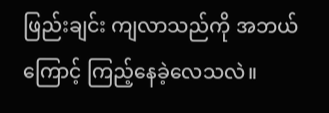ဖြည်းချင်း ကျလာသည်ကို အဘယ်ကြောင့် ကြည့်နေခဲ့လေသလဲ။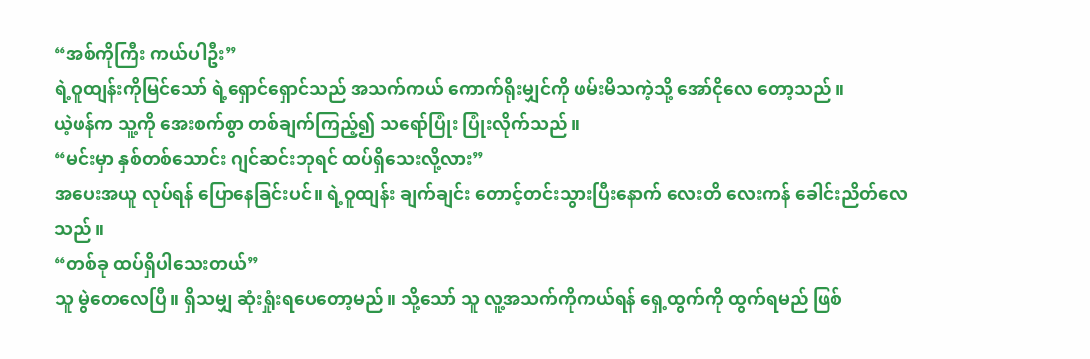“အစ်ကိုကြီး ကယ်ပါဦး”
ရဲ့ဝူထျန်းကိုမြင်သော် ရဲ့ရှောင်ရှောင်သည် အသက်ကယ် ကောက်ရိုးမျှင်ကို ဖမ်းမိသကဲ့သို့ အော်ငိုလေ တော့သည်။
ယဲ့ဖန်က သူ့ကို အေးစက်စွာ တစ်ချက်ကြည့်၍ သရော်ပြုံး ပြုံးလိုက်သည်။
“မင်းမှာ နှစ်တစ်သောင်း ဂျင်ဆင်းဘုရင် ထပ်ရှိသေးလို့လား”
အပေးအယူ လုပ်ရန် ပြောနေခြင်းပင်။ ရဲ့ဝူထျန်း ချက်ချင်း တောင့်တင်းသွားပြီးနောက် လေးတိ လေးကန် ခေါင်းညိတ်လေသည်။
“တစ်ခု ထပ်ရှိပါသေးတယ်”
သူ မွဲတေလေပြီ။ ရှိသမျှ ဆုံးရှုံးရပေတော့မည်။ သို့သော် သူ လူ့အသက်ကိုကယ်ရန် ရှေ့ထွက်ကို ထွက်ရမည် ဖြစ်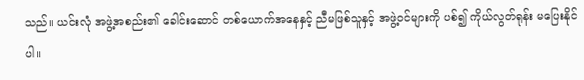သည်။ ယင်းလုံ အဖွဲ့အစည်း၏ ခေါင်းဆောင် တစ်ယောက်အနေနှင့် ညီမဖြစ်သူနှင့် အဖွဲ့ဝင်များကို ပစ်၍ ကိုယ်လွတ်ရုန်း မပြေးနိုင်ပါ။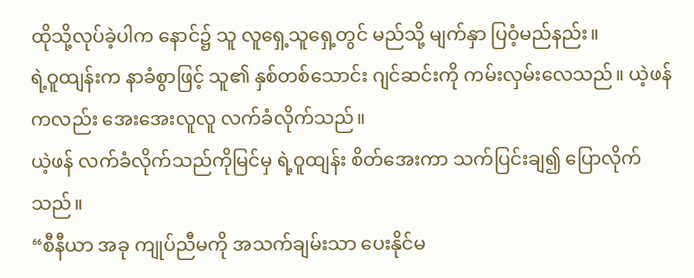ထိုသို့လုပ်ခဲ့ပါက နောင်၌ သူ လူရှေ့သူရှေ့တွင် မည်သို့ မျက်နှာ ပြဝံ့မည်နည်း။
ရဲ့ဝူထျန်းက နာခံစွာဖြင့် သူ၏ နှစ်တစ်သောင်း ဂျင်ဆင်းကို ကမ်းလှမ်းလေသည်။ ယဲ့ဖန်ကလည်း အေးအေးလူလူ လက်ခံလိုက်သည်။
ယဲ့ဖန် လက်ခံလိုက်သည်ကိုမြင်မှ ရဲ့ဝူထျန်း စိတ်အေးကာ သက်ပြင်းချ၍ ပြောလိုက်သည်။
“စီနီယာ အခု ကျုပ်ညီမကို အသက်ချမ်းသာ ပေးနိုင်မ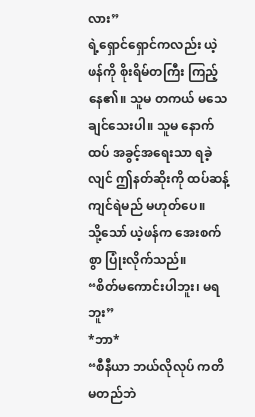လား”
ရဲ့ရှောင်ရှောင်ကလည်း ယဲ့ဖန်ကို စိုးရိမ်တကြီး ကြည့်နေ၏။ သူမ တကယ် မသေချင်သေးပါ။ သူမ နောက်ထပ် အခွင့်အရေးသာ ရခဲ့လျင် ဤနတ်ဆိုးကို ထပ်ဆန့်ကျင်ရဲမည် မဟုတ်ပေ။
သို့သော် ယဲ့ဖန်က အေးစက်စွာ ပြုံးလိုက်သည်။
“စိတ်မကောင်းပါဘူး၊ မရဘူး”
*ဘာ*
“စီနီယာ ဘယ်လိုလုပ် ကတိမတည်ဘဲ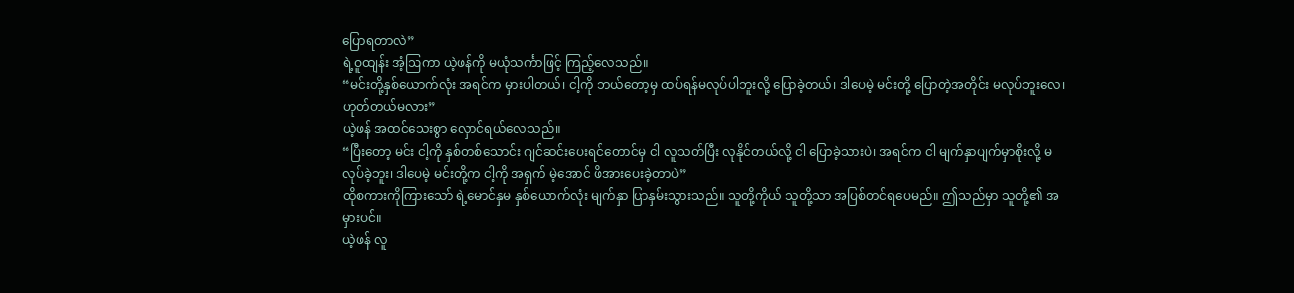ပြောရတာလဲ”
ရဲ့ဝူထျန်း အံ့ဩကာ ယဲ့ဖန်ကို မယုံသင်္ကာဖြင့် ကြည့်လေသည်။
“မင်းတို့နှစ်ယောက်လုံး အရင်က မှားပါတယ်၊ ငါ့ကို ဘယ်တော့မှ ထပ်ရန်မလုပ်ပါဘူးလို့ ပြောခဲ့တယ်၊ ဒါပေမဲ့ မင်းတို့ ပြောတဲ့အတိုင်း မလုပ်ဘူးလေ၊ ဟုတ်တယ်မလား”
ယဲ့ဖန် အထင်သေးစွာ လှောင်ရယ်လေသည်။
“ပြီးတော့ မင်း ငါ့ကို နှစ်တစ်သောင်း ဂျင်ဆင်းပေးရင်တောင်မှ ငါ လူသတ်ပြီး လုနိုင်တယ်လို့ ငါ ပြောခဲ့သားပဲ၊ အရင်က ငါ မျက်နှာပျက်မှာစိုးလို့ မလုပ်ခဲ့ဘူး၊ ဒါပေမဲ့ မင်းတို့က ငါ့ကို အရှက် မဲ့အောင် ဖိအားပေးခဲ့တာပဲ”
ထိုစကားကိုကြားသော် ရဲ့မောင်နှမ နှစ်ယောက်လုံး မျက်နှာ ပြာနှမ်းသွားသည်။ သူတို့ကိုယ် သူတို့သာ အပြစ်တင်ရပေမည်။ ဤသည်မှာ သူတို့၏ အမှားပင်။
ယဲ့ဖန် လူ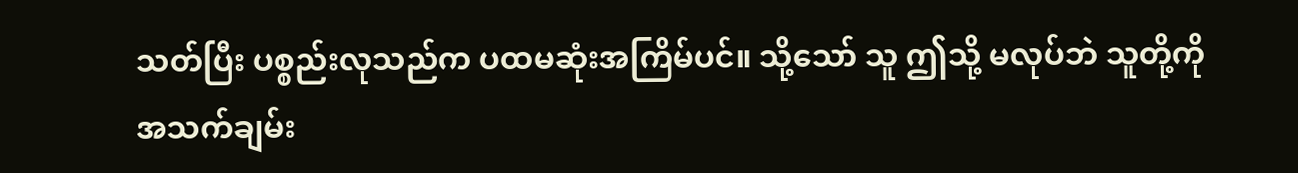သတ်ပြီး ပစ္စည်းလုသည်က ပထမဆုံးအကြိမ်ပင်။ သို့သော် သူ ဤသို့ မလုပ်ဘဲ သူတို့ကို အသက်ချမ်း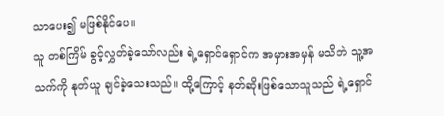သာပေး၍ မဖြစ်နိုင်ပေ။
သူ တစ်ကြိမ် ခွင့်လွှတ်ခဲ့သော်လည်း ရဲ့ရှောင်ရှောင်က အမှားအမှန် မသိဘဲ သူ့အသက်ကို နုတ်ယူ ချင်ခဲ့သေးသည်။ ထို့ကြောင့် နတ်ဆိုးဖြစ်သောသူသည် ရဲ့ရှောင်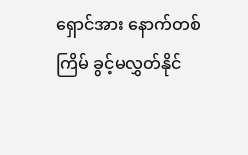ရှောင်အား နောက်တစ်ကြိမ် ခွင့်မလွှတ်နိုင်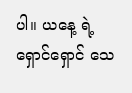ပါ။ ယနေ့ ရဲ့ရှောင်ရှောင် သေ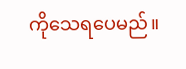ကိုသေရပေမည်။